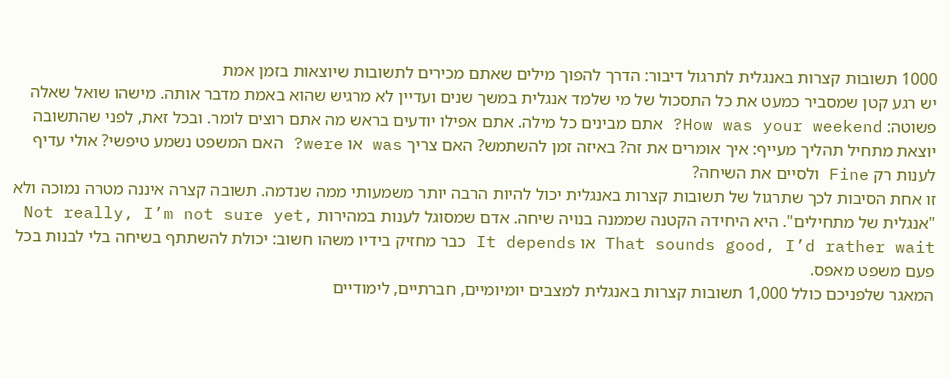1000 תשובות קצרות באנגלית לתרגול דיבור: הדרך להפוך מילים שאתם מכירים לתשובות שיוצאות בזמן אמת
יש רגע קטן שמסביר כמעט את כל התסכול של מי שלמד אנגלית במשך שנים ועדיין לא מרגיש שהוא באמת מדבר אותה. מישהו שואל שאלה פשוטה: How was your weekend? אתם מבינים כל מילה. אתם אפילו יודעים בראש מה אתם רוצים לומר. ובכל זאת, לפני שהתשובה יוצאת מתחיל תהליך מעייף: איך אומרים את זה? באיזה זמן להשתמש? האם צריך was או were? האם המשפט נשמע טיפשי? אולי עדיף לענות רק Fine ולסיים את השיחה?
זו אחת הסיבות לכך שתרגול של תשובות קצרות באנגלית יכול להיות הרבה יותר משמעותי ממה שנדמה. תשובה קצרה איננה מטרה נמוכה ולא "אנגלית של מתחילים". היא היחידה הקטנה שממנה בנויה שיחה. אדם שמסוגל לענות במהירות Not really, I’m not sure yet, That sounds good, I’d rather wait או It depends כבר מחזיק בידיו משהו חשוב: יכולת להשתתף בשיחה בלי לבנות בכל פעם משפט מאפס.
המאגר שלפניכם כולל 1,000 תשובות קצרות באנגלית למצבים יומיומיים, חברתיים, לימודיים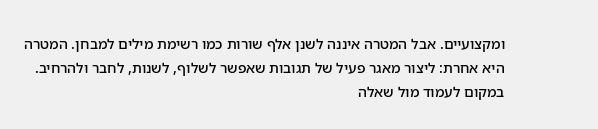ומקצועיים. אבל המטרה איננה לשנן אלף שורות כמו רשימת מילים למבחן. המטרה היא אחרת: ליצור מאגר פעיל של תגובות שאפשר לשלוף, לשנות, לחבר ולהרחיב. במקום לעמוד מול שאלה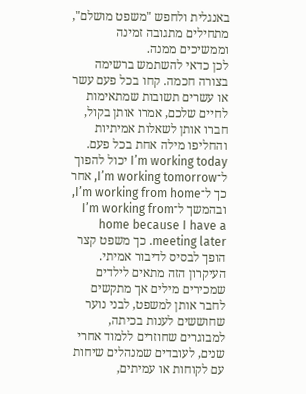באנגלית ולחפש "משפט מושלם", מתחילים מתגובה זמינה וממשיכים ממנה.
לכן כדאי להשתמש ברשימה בצורה חכמה. קחו בכל פעם עשר או עשרים תשובות שמתאימות לחיים שלכם, אמרו אותן בקול, חברו אותן לשאלות אמיתיות והחליפו מילה אחת בכל פעם. I’m working today יכול להפוך ל־I’m working tomorrow, אחר כך ל־I’m working from home, ובהמשך ל־I’m working from home because I have a meeting later. כך משפט קצר הופך לבסיס לדיבור אמיתי.
העיקרון הזה מתאים לילדים שמכירים מילים אך מתקשים לחבר אותן למשפט, לבני נוער שחוששים לענות בכיתה, למבוגרים שחוזרים ללמוד אחרי שנים, לעובדים שמנהלים שיחות עם לקוחות או עמיתים,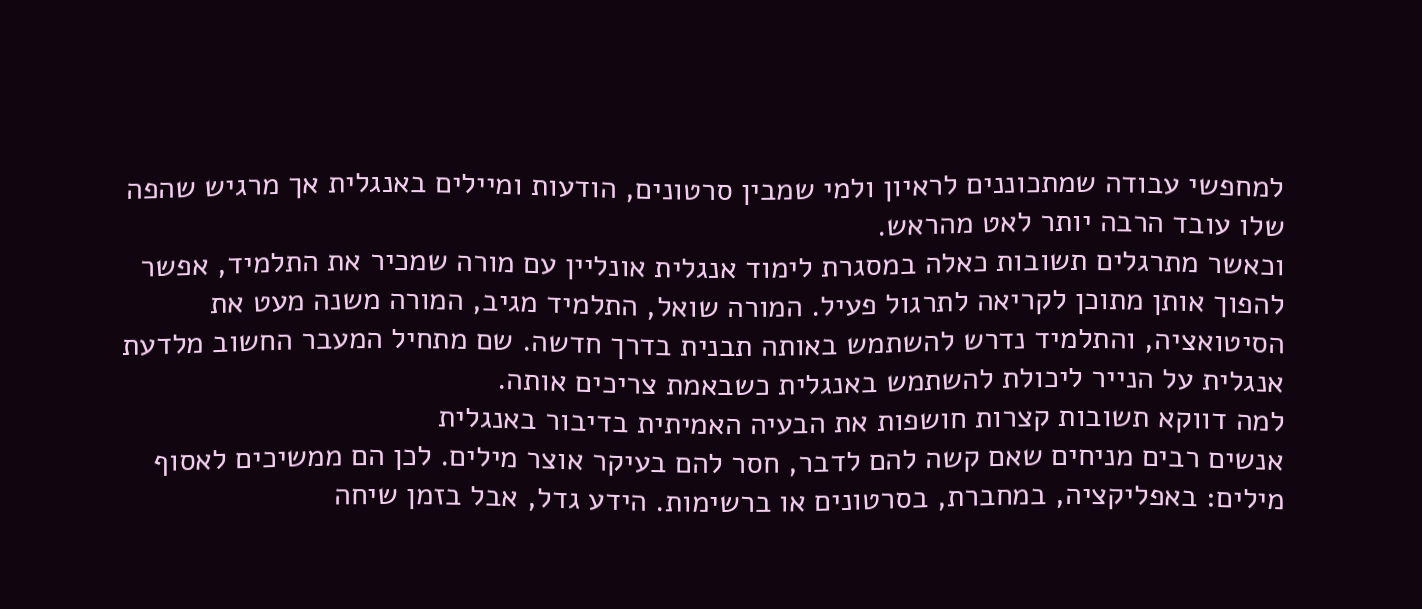למחפשי עבודה שמתכוננים לראיון ולמי שמבין סרטונים, הודעות ומיילים באנגלית אך מרגיש שהפה שלו עובד הרבה יותר לאט מהראש.
וכאשר מתרגלים תשובות כאלה במסגרת לימוד אנגלית אונליין עם מורה שמכיר את התלמיד, אפשר להפוך אותן מתוכן לקריאה לתרגול פעיל. המורה שואל, התלמיד מגיב, המורה משנה מעט את הסיטואציה, והתלמיד נדרש להשתמש באותה תבנית בדרך חדשה. שם מתחיל המעבר החשוב מלדעת אנגלית על הנייר ליכולת להשתמש באנגלית כשבאמת צריכים אותה.
למה דווקא תשובות קצרות חושפות את הבעיה האמיתית בדיבור באנגלית
אנשים רבים מניחים שאם קשה להם לדבר, חסר להם בעיקר אוצר מילים. לכן הם ממשיכים לאסוף מילים: באפליקציה, במחברת, בסרטונים או ברשימות. הידע גדל, אבל בזמן שיחה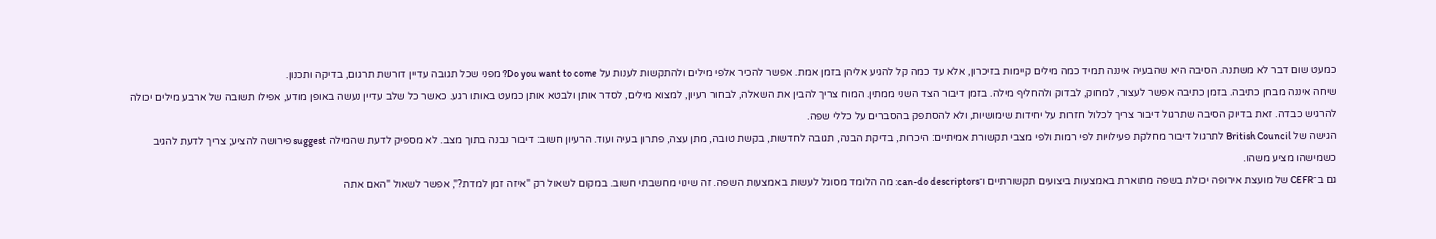כמעט שום דבר לא משתנה. הסיבה היא שהבעיה איננה תמיד כמה מילים קיימות בזיכרון, אלא עד כמה קל להגיע אליהן בזמן אמת. אפשר להכיר אלפי מילים ולהתקשות לענות על Do you want to come? מפני שכל תגובה עדיין דורשת תרגום, בדיקה ותכנון.
שיחה איננה מבחן כתיבה. בזמן כתיבה אפשר לעצור, למחוק, לבדוק ולהחליף מילה. בזמן דיבור הצד השני ממתין. המוח צריך להבין את השאלה, לבחור רעיון, למצוא מילים, לסדר אותן ולבטא אותן כמעט באותו רגע. כאשר כל שלב עדיין נעשה באופן מודע, אפילו תשובה של ארבע מילים יכולה להרגיש כבדה. זאת בדיוק הסיבה שתרגול דיבור צריך לכלול חזרות על יחידות שימושיות, ולא להסתפק בהסברים על כללי שפה.
הגישה של British Council לתרגול דיבור מחלקת פעילויות לפי רמות ולפי מצבי תקשורת אמיתיים: היכרות, בדיקת הבנה, תגובה לחדשות, בקשת טובה, מתן עצה, פתרון בעיה ועוד. הרעיון חשוב: דיבור נבנה בתוך מצב. לא מספיק לדעת שהמילה suggest פירושה להציע; צריך לדעת להגיב כשמישהו מציע משהו.
גם ב־CEFR של מועצת אירופה יכולת בשפה מתוארת באמצעות ביצועים תקשורתיים ו־can-do descriptors: מה הלומד מסוגל לעשות באמצעות השפה. זה שינוי מחשבתי חשוב. במקום לשאול רק "איזה זמן למדת?", אפשר לשאול "האם אתה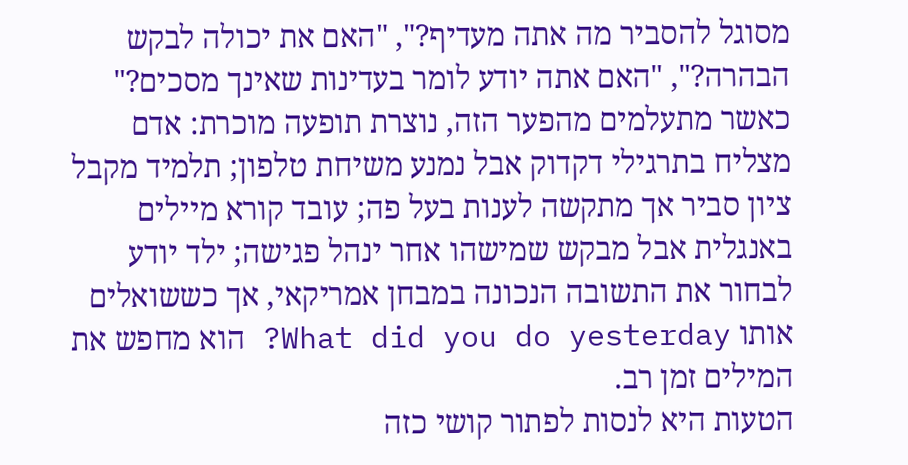מסוגל להסביר מה אתה מעדיף?", "האם את יכולה לבקש הבהרה?", "האם אתה יודע לומר בעדינות שאינך מסכים?"
כאשר מתעלמים מהפער הזה, נוצרת תופעה מוכרת: אדם מצליח בתרגילי דקדוק אבל נמנע משיחת טלפון; תלמיד מקבל ציון סביר אך מתקשה לענות בעל פה; עובד קורא מיילים באנגלית אבל מבקש שמישהו אחר ינהל פגישה; ילד יודע לבחור את התשובה הנכונה במבחן אמריקאי, אך כששואלים אותו What did you do yesterday? הוא מחפש את המילים זמן רב.
הטעות היא לנסות לפתור קושי כזה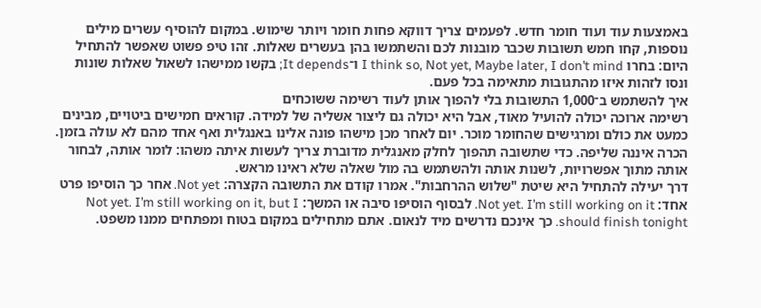באמצעות עוד ועוד חומר חדש. לפעמים צריך דווקא פחות חומר ויותר שימוש. במקום להוסיף עשרים מילים נוספות, קחו חמש תשובות שכבר מובנות לכם והשתמשו בהן בעשרים שאלות. זהו טיפ פשוט שאפשר להתחיל היום: בחרו I think so, Not yet, Maybe later, I don’t mind ו־It depends; בקשו ממישהו לשאול שאלות שונות ונסו לזהות איזו מהתגובות מתאימה בכל פעם.
איך להשתמש ב־1,000 התשובות בלי להפוך אותן לעוד רשימה ששוכחים
רשימה ארוכה יכולה להועיל מאוד, אבל היא יכולה גם ליצור אשליה של למידה. קוראים חמישים ביטויים, מבינים כמעט את כולם ומרגישים שהחומר מוכר. יום לאחר מכן מישהו פונה אלינו באנגלית ואף אחד מהם לא עולה בזמן. הכרה איננה שליפה. כדי שתשובה תהפוך לחלק מאנגלית מדוברת צריך לעשות איתה משהו: לומר אותה, לבחור אותה מתוך אפשרויות, לשנות אותה ולהשתמש בה מול שאלה שלא ראינו מראש.
דרך יעילה להתחיל היא שיטת "שלוש ההרחבות". אמרו קודם את התשובה הקצרה: Not yet. אחר כך הוסיפו פרט אחד: Not yet. I’m still working on it. לבסוף הוסיפו סיבה או המשך: Not yet. I’m still working on it, but I should finish tonight. כך אינכם נדרשים מיד לנאום. אתם מתחילים במקום בטוח ומפתחים ממנו משפט.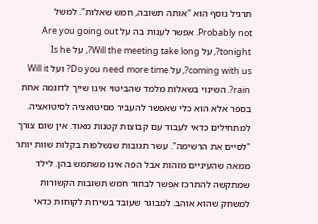תרגיל נוסף הוא "אותה תשובה, חמש שאלות". למשל Probably not. אפשר לענות בה על Are you going out tonight?, על Will the meeting take long?, על Is he coming with us?, על Do you need more time? ועל Will it rain?. השינוי בשאלות מלמד שהביטוי אינו שייך לדוגמה אחת בספר אלא הוא כלי שאפשר להעביר מסיטואציה לסיטואציה.
למתחילים כדאי לעבוד עם קבוצות קטנות מאוד. אין שום צורך "לסיים את הרשימה". עשר תגובות שנשלפות בקלות שוות יותר ממאה שהעיניים מזהות אבל הפה אינו משתמש בהן. לילד שמתקשה להתרכז אפשר לבחור חמש תשובות הקשורות למשחק שהוא אוהב. למבוגר שעובד בשירות לקוחות כדאי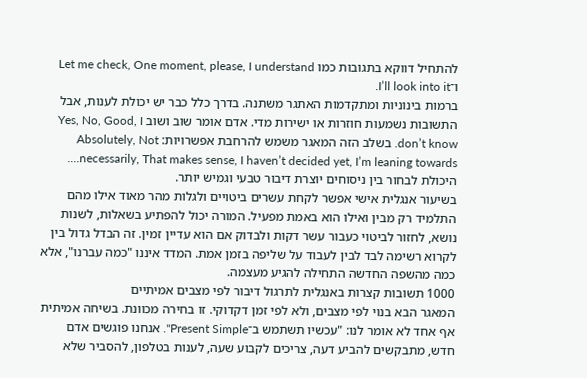להתחיל דווקא בתגובות כמו Let me check, One moment, please, I understand ו־I’ll look into it.
ברמות בינוניות ומתקדמות האתגר משתנה. בדרך כלל כבר יש יכולת לענות, אבל התשובות נשמעות חוזרות או ישירות מדי. אדם אומר שוב ושוב Yes, No, Good, I don’t know. בשלב הזה המאגר משמש להרחבת אפשרויות: Absolutely, Not necessarily, That makes sense, I haven’t decided yet, I’m leaning towards…. היכולת לבחור בין ניסוחים יוצרת דיבור טבעי וגמיש יותר.
בשיעור אנגלית אישי אפשר לקחת עשרים ביטויים ולגלות מהר מאוד אילו מהם התלמיד רק מבין ואילו הוא באמת מפעיל. המורה יכול להפתיע בשאלות, לשנות נושא, לחזור לביטוי כעבור עשר דקות ולבדוק אם הוא עדיין זמין. זה הבדל גדול בין לקרוא רשימה לבד לבין לעבוד על שליפה בזמן אמת. המדד איננו "כמה עברנו", אלא כמה מהשפה החדשה התחילה להגיע מעצמה.
1000 תשובות קצרות באנגלית לתרגול דיבור לפי מצבים אמיתיים
המאגר הבא בנוי לפי מצבים, ולא לפי זמן דקדוקי. זו בחירה מכוונת. בשיחה אמיתית אף אחד לא אומר לנו: "עכשיו תשתמש ב־Present Simple". אנחנו פוגשים אדם חדש, מתבקשים להביע דעה, צריכים לקבוע שעה, לענות בטלפון, להסביר שלא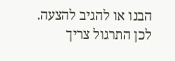הבנו או להגיב להצעה. לכן התרגול צריך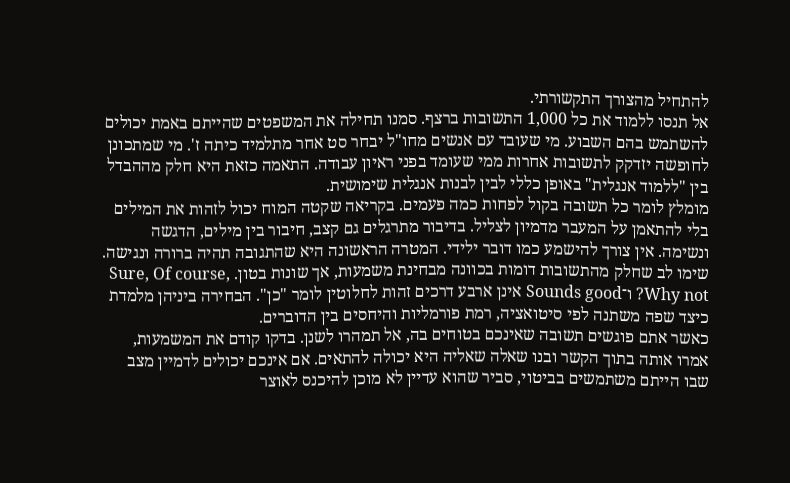להתחיל מהצורך התקשורתי.
אל תנסו ללמוד את כל 1,000 התשובות ברצף. סמנו תחילה את המשפטים שהייתם באמת יכולים להשתמש בהם השבוע. מי שעובד עם אנשים מחו"ל יבחר סט אחר מתלמיד כיתה ז'. מי שמתכונן לחופשה יזדקק לתשובות אחרות ממי שעומד בפני ראיון עבודה. התאמה כזאת היא חלק מההבדל בין "ללמוד אנגלית" באופן כללי לבין לבנות אנגלית שימושית.
מומלץ לומר כל תשובה בקול לפחות כמה פעמים. בקריאה שקטה המוח יכול לזהות את המילים בלי להתאמן על המעבר מדמיון לצליל. בדיבור מתרגלים גם קצב, חיבור בין מילים, הדגשה ונשימה. אין צורך להישמע כמו דובר ילידי. המטרה הראשונה היא שהתגובה תהיה ברורה ונגישה.
שימו לב שחלק מהתשובות דומות בכוונה מבחינת משמעות, אך שונות בטון. Sure, Of course, Why not? ו־Sounds good אינן ארבע דרכים זהות לחלוטין לומר "כן". הבחירה ביניהן מלמדת כיצד שפה משתנה לפי סיטואציה, רמת פורמליות והיחסים בין הדוברים.
כאשר אתם פוגשים תשובה שאינכם בטוחים בה, אל תמהרו לשנן. בדקו קודם את המשמעות, אמרו אותה בתוך הקשר ובנו שאלה שאליה היא יכולה להתאים. אם אינכם יכולים לדמיין מצב שבו הייתם משתמשים בביטוי, סביר שהוא עדיין לא מוכן להיכנס לאוצר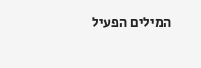המילים הפעיל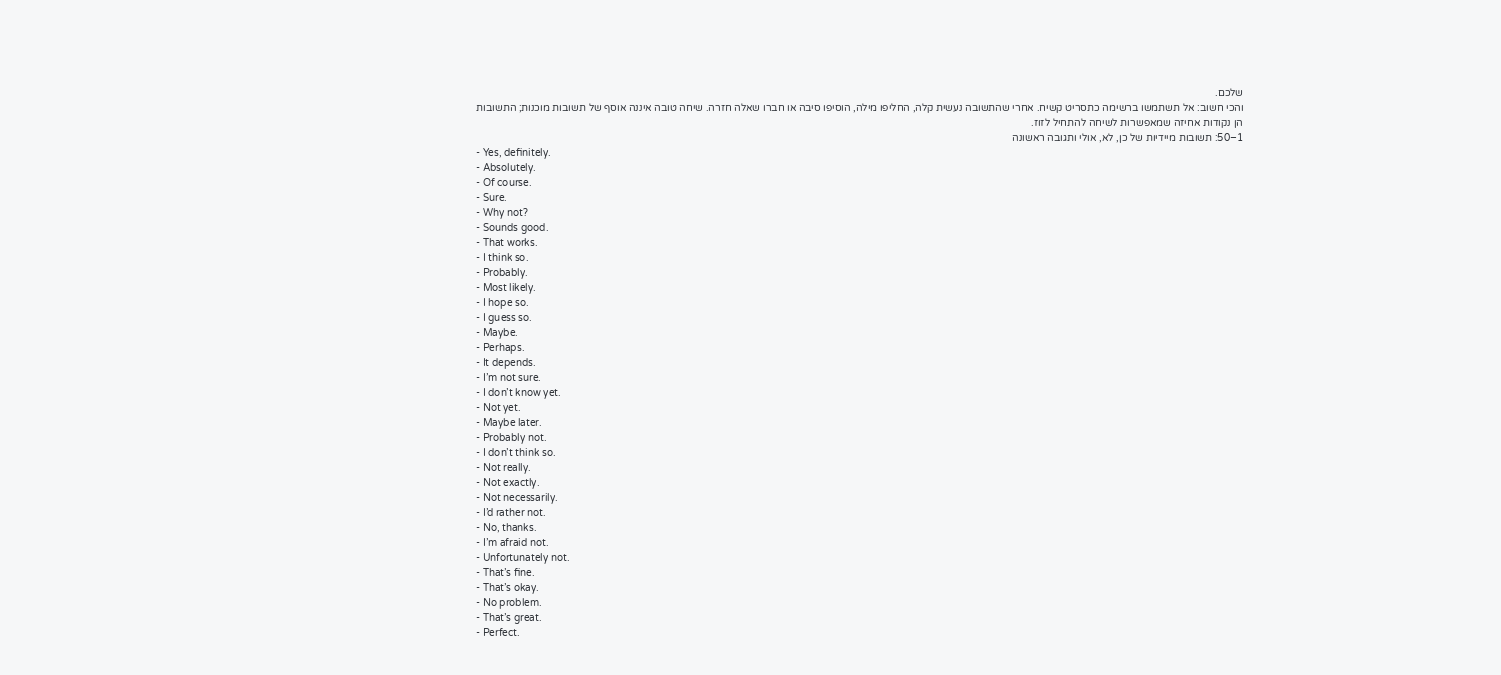שלכם.
והכי חשוב: אל תשתמשו ברשימה כתסריט קשיח. אחרי שהתשובה נעשית קלה, החליפו מילה, הוסיפו סיבה או חברו שאלה חזרה. שיחה טובה איננה אוסף של תשובות מוכנות; התשובות הן נקודות אחיזה שמאפשרות לשיחה להתחיל לזוז.
1–50: תשובות מיידיות של כן, לא, אולי ותגובה ראשונה
- Yes, definitely.
- Absolutely.
- Of course.
- Sure.
- Why not?
- Sounds good.
- That works.
- I think so.
- Probably.
- Most likely.
- I hope so.
- I guess so.
- Maybe.
- Perhaps.
- It depends.
- I’m not sure.
- I don’t know yet.
- Not yet.
- Maybe later.
- Probably not.
- I don’t think so.
- Not really.
- Not exactly.
- Not necessarily.
- I’d rather not.
- No, thanks.
- I’m afraid not.
- Unfortunately not.
- That’s fine.
- That’s okay.
- No problem.
- That’s great.
- Perfect.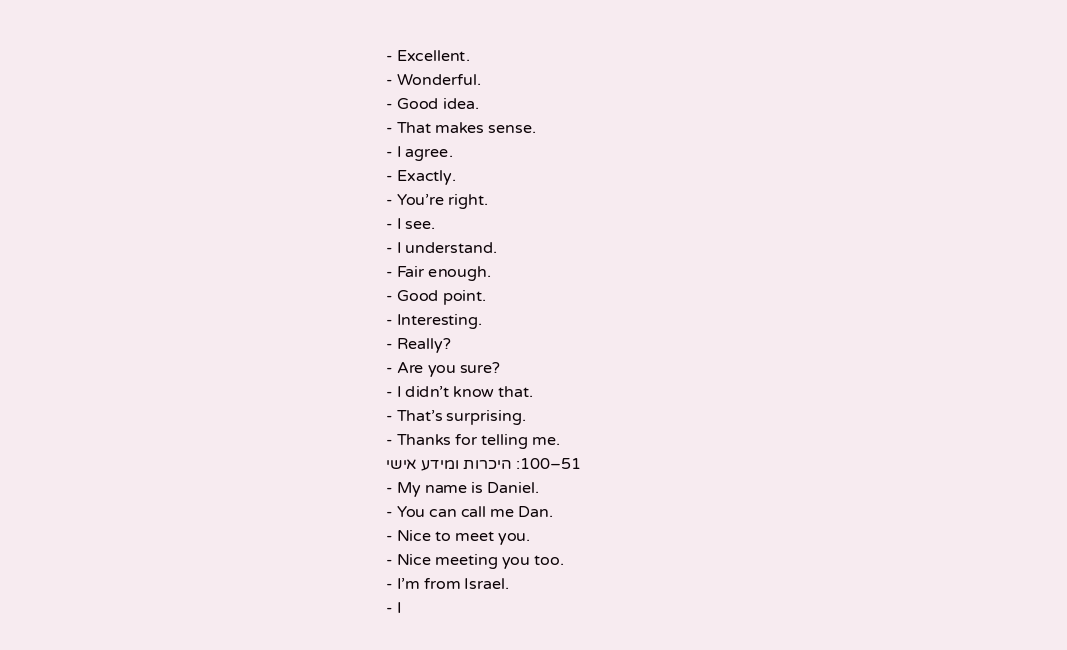- Excellent.
- Wonderful.
- Good idea.
- That makes sense.
- I agree.
- Exactly.
- You’re right.
- I see.
- I understand.
- Fair enough.
- Good point.
- Interesting.
- Really?
- Are you sure?
- I didn’t know that.
- That’s surprising.
- Thanks for telling me.
51–100: היכרות ומידע אישי
- My name is Daniel.
- You can call me Dan.
- Nice to meet you.
- Nice meeting you too.
- I’m from Israel.
- I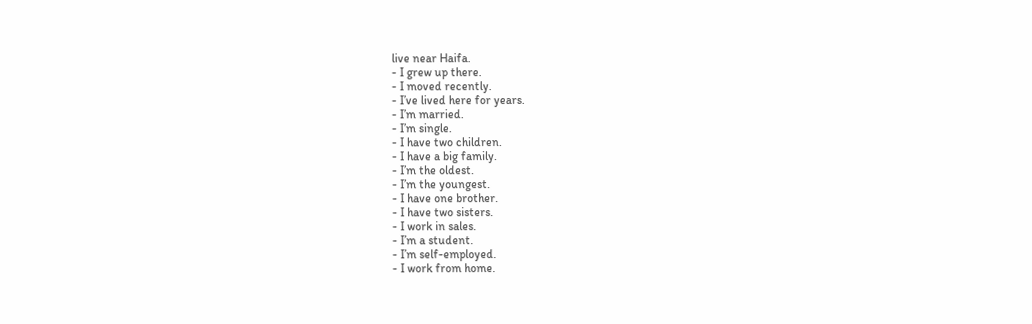live near Haifa.
- I grew up there.
- I moved recently.
- I’ve lived here for years.
- I’m married.
- I’m single.
- I have two children.
- I have a big family.
- I’m the oldest.
- I’m the youngest.
- I have one brother.
- I have two sisters.
- I work in sales.
- I’m a student.
- I’m self-employed.
- I work from home.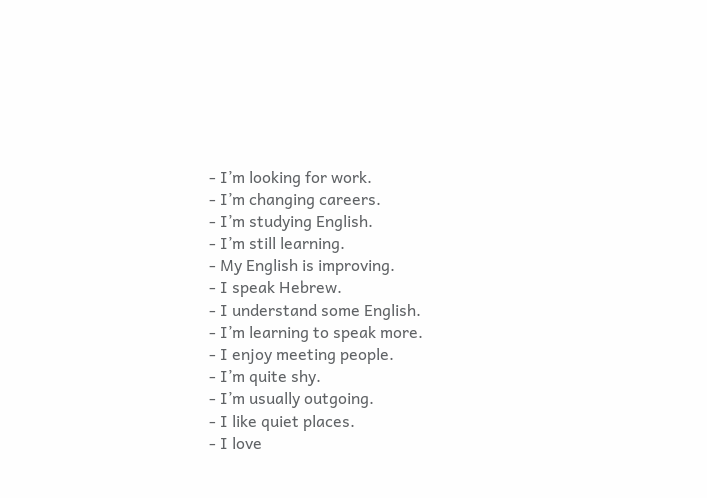- I’m looking for work.
- I’m changing careers.
- I’m studying English.
- I’m still learning.
- My English is improving.
- I speak Hebrew.
- I understand some English.
- I’m learning to speak more.
- I enjoy meeting people.
- I’m quite shy.
- I’m usually outgoing.
- I like quiet places.
- I love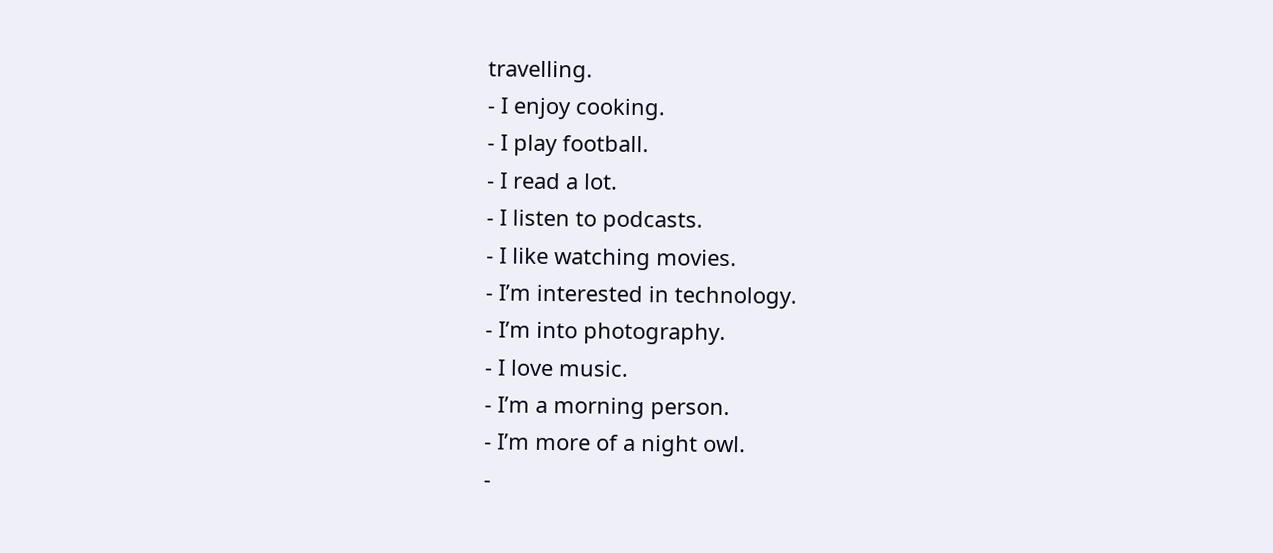travelling.
- I enjoy cooking.
- I play football.
- I read a lot.
- I listen to podcasts.
- I like watching movies.
- I’m interested in technology.
- I’m into photography.
- I love music.
- I’m a morning person.
- I’m more of a night owl.
-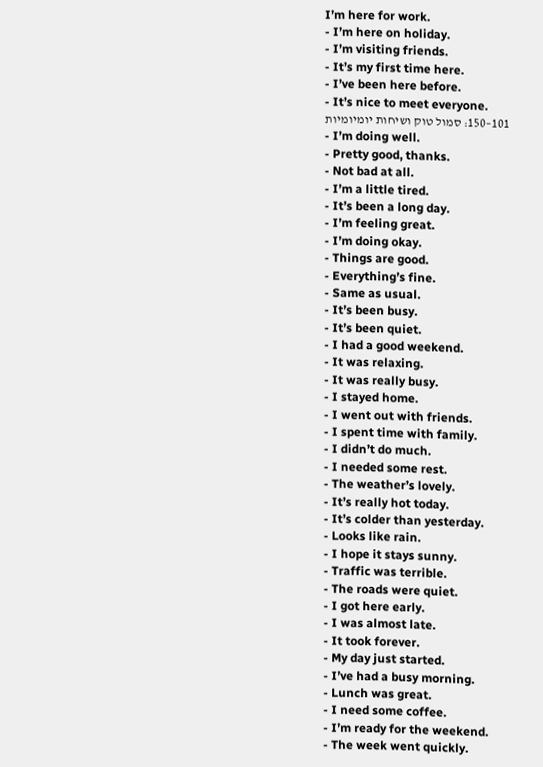I’m here for work.
- I’m here on holiday.
- I’m visiting friends.
- It’s my first time here.
- I’ve been here before.
- It’s nice to meet everyone.
101–150: סמול טוק ושיחות יומיומיות
- I’m doing well.
- Pretty good, thanks.
- Not bad at all.
- I’m a little tired.
- It’s been a long day.
- I’m feeling great.
- I’m doing okay.
- Things are good.
- Everything’s fine.
- Same as usual.
- It’s been busy.
- It’s been quiet.
- I had a good weekend.
- It was relaxing.
- It was really busy.
- I stayed home.
- I went out with friends.
- I spent time with family.
- I didn’t do much.
- I needed some rest.
- The weather’s lovely.
- It’s really hot today.
- It’s colder than yesterday.
- Looks like rain.
- I hope it stays sunny.
- Traffic was terrible.
- The roads were quiet.
- I got here early.
- I was almost late.
- It took forever.
- My day just started.
- I’ve had a busy morning.
- Lunch was great.
- I need some coffee.
- I’m ready for the weekend.
- The week went quickly.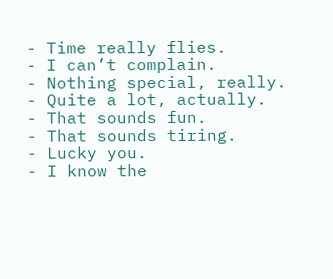- Time really flies.
- I can’t complain.
- Nothing special, really.
- Quite a lot, actually.
- That sounds fun.
- That sounds tiring.
- Lucky you.
- I know the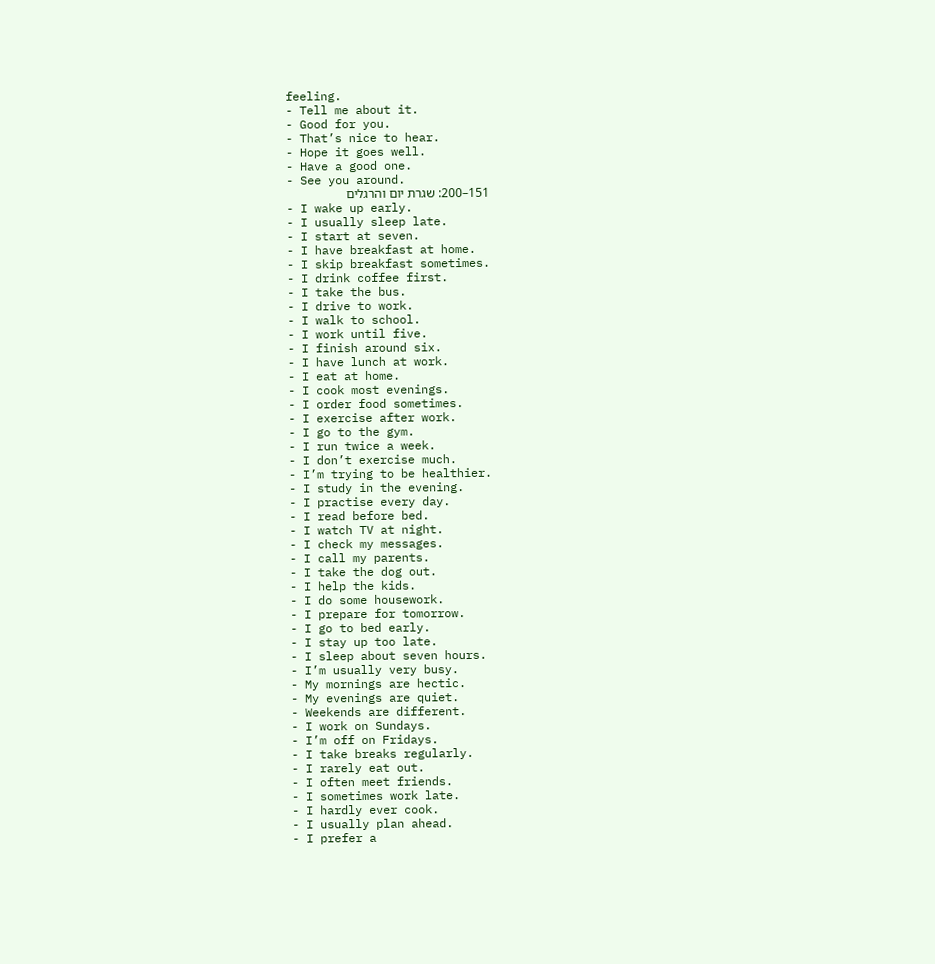feeling.
- Tell me about it.
- Good for you.
- That’s nice to hear.
- Hope it goes well.
- Have a good one.
- See you around.
151–200: שגרת יום והרגלים
- I wake up early.
- I usually sleep late.
- I start at seven.
- I have breakfast at home.
- I skip breakfast sometimes.
- I drink coffee first.
- I take the bus.
- I drive to work.
- I walk to school.
- I work until five.
- I finish around six.
- I have lunch at work.
- I eat at home.
- I cook most evenings.
- I order food sometimes.
- I exercise after work.
- I go to the gym.
- I run twice a week.
- I don’t exercise much.
- I’m trying to be healthier.
- I study in the evening.
- I practise every day.
- I read before bed.
- I watch TV at night.
- I check my messages.
- I call my parents.
- I take the dog out.
- I help the kids.
- I do some housework.
- I prepare for tomorrow.
- I go to bed early.
- I stay up too late.
- I sleep about seven hours.
- I’m usually very busy.
- My mornings are hectic.
- My evenings are quiet.
- Weekends are different.
- I work on Sundays.
- I’m off on Fridays.
- I take breaks regularly.
- I rarely eat out.
- I often meet friends.
- I sometimes work late.
- I hardly ever cook.
- I usually plan ahead.
- I prefer a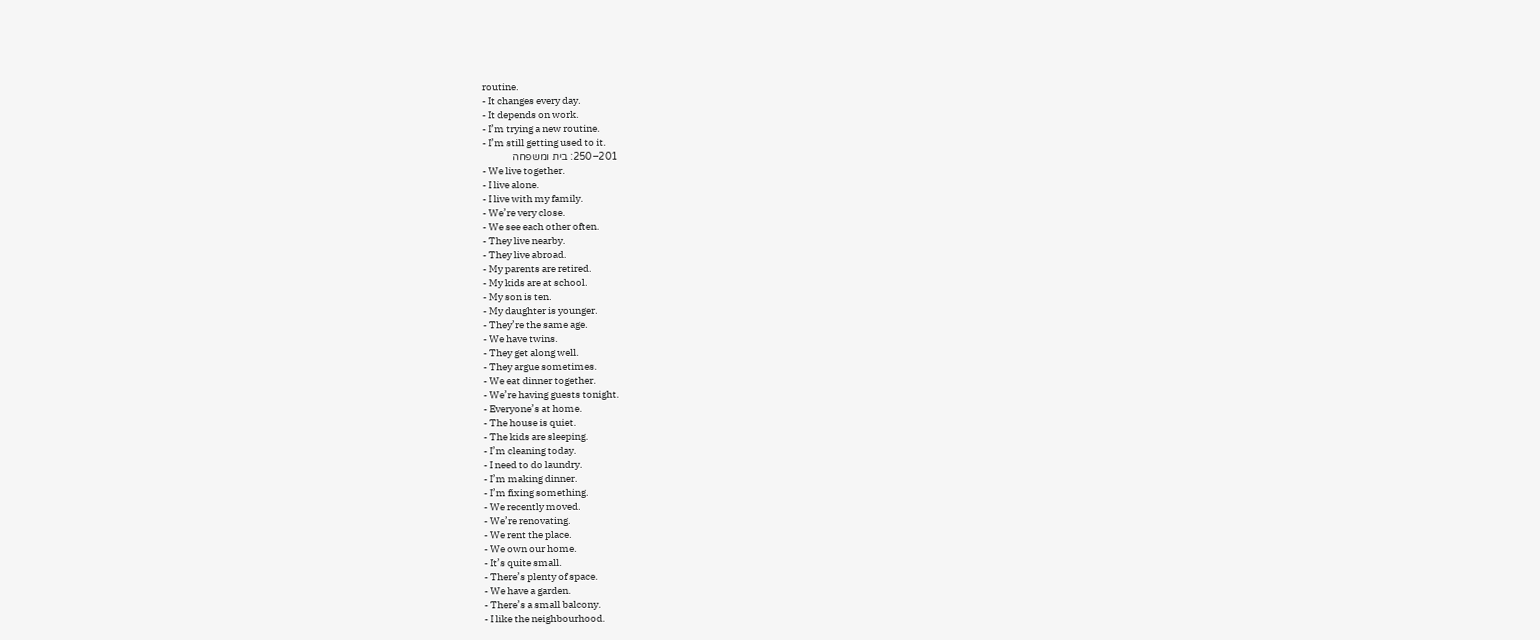routine.
- It changes every day.
- It depends on work.
- I’m trying a new routine.
- I’m still getting used to it.
201–250: בית ומשפחה
- We live together.
- I live alone.
- I live with my family.
- We’re very close.
- We see each other often.
- They live nearby.
- They live abroad.
- My parents are retired.
- My kids are at school.
- My son is ten.
- My daughter is younger.
- They’re the same age.
- We have twins.
- They get along well.
- They argue sometimes.
- We eat dinner together.
- We’re having guests tonight.
- Everyone’s at home.
- The house is quiet.
- The kids are sleeping.
- I’m cleaning today.
- I need to do laundry.
- I’m making dinner.
- I’m fixing something.
- We recently moved.
- We’re renovating.
- We rent the place.
- We own our home.
- It’s quite small.
- There’s plenty of space.
- We have a garden.
- There’s a small balcony.
- I like the neighbourhood.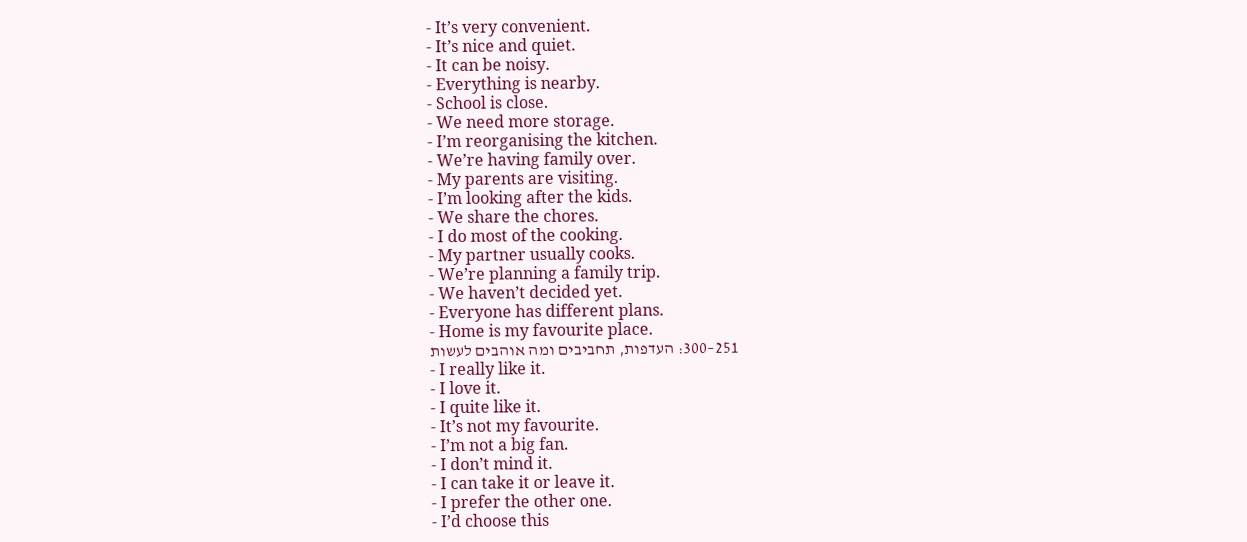- It’s very convenient.
- It’s nice and quiet.
- It can be noisy.
- Everything is nearby.
- School is close.
- We need more storage.
- I’m reorganising the kitchen.
- We’re having family over.
- My parents are visiting.
- I’m looking after the kids.
- We share the chores.
- I do most of the cooking.
- My partner usually cooks.
- We’re planning a family trip.
- We haven’t decided yet.
- Everyone has different plans.
- Home is my favourite place.
251–300: העדפות, תחביבים ומה אוהבים לעשות
- I really like it.
- I love it.
- I quite like it.
- It’s not my favourite.
- I’m not a big fan.
- I don’t mind it.
- I can take it or leave it.
- I prefer the other one.
- I’d choose this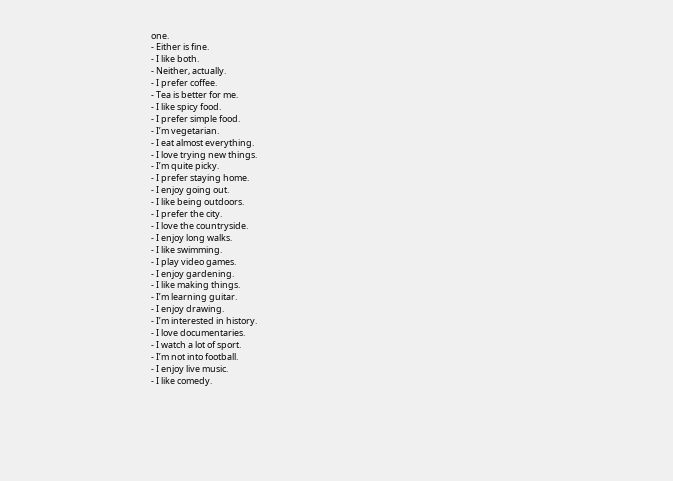one.
- Either is fine.
- I like both.
- Neither, actually.
- I prefer coffee.
- Tea is better for me.
- I like spicy food.
- I prefer simple food.
- I’m vegetarian.
- I eat almost everything.
- I love trying new things.
- I’m quite picky.
- I prefer staying home.
- I enjoy going out.
- I like being outdoors.
- I prefer the city.
- I love the countryside.
- I enjoy long walks.
- I like swimming.
- I play video games.
- I enjoy gardening.
- I like making things.
- I’m learning guitar.
- I enjoy drawing.
- I’m interested in history.
- I love documentaries.
- I watch a lot of sport.
- I’m not into football.
- I enjoy live music.
- I like comedy.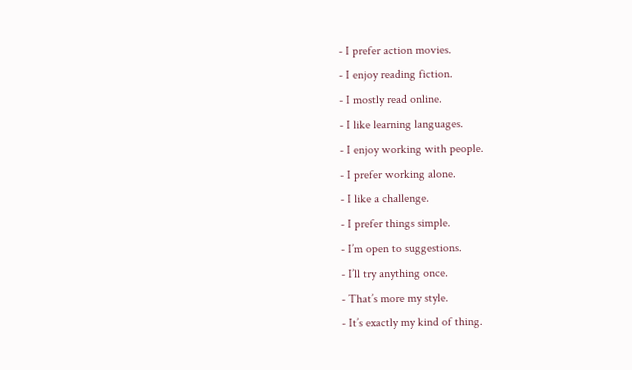- I prefer action movies.
- I enjoy reading fiction.
- I mostly read online.
- I like learning languages.
- I enjoy working with people.
- I prefer working alone.
- I like a challenge.
- I prefer things simple.
- I’m open to suggestions.
- I’ll try anything once.
- That’s more my style.
- It’s exactly my kind of thing.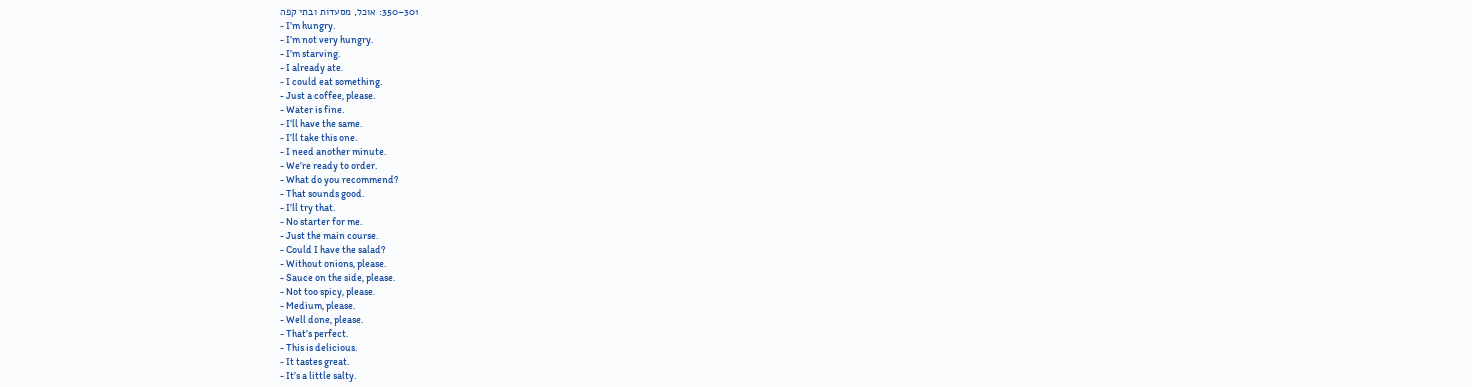301–350: אוכל, מסעדות ובתי קפה
- I’m hungry.
- I’m not very hungry.
- I’m starving.
- I already ate.
- I could eat something.
- Just a coffee, please.
- Water is fine.
- I’ll have the same.
- I’ll take this one.
- I need another minute.
- We’re ready to order.
- What do you recommend?
- That sounds good.
- I’ll try that.
- No starter for me.
- Just the main course.
- Could I have the salad?
- Without onions, please.
- Sauce on the side, please.
- Not too spicy, please.
- Medium, please.
- Well done, please.
- That’s perfect.
- This is delicious.
- It tastes great.
- It’s a little salty.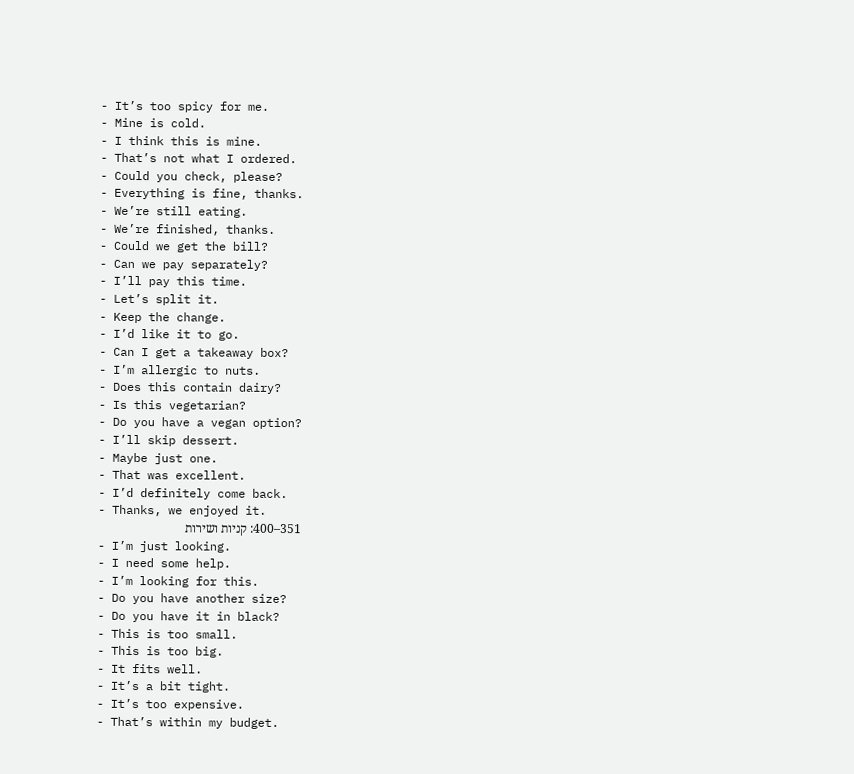- It’s too spicy for me.
- Mine is cold.
- I think this is mine.
- That’s not what I ordered.
- Could you check, please?
- Everything is fine, thanks.
- We’re still eating.
- We’re finished, thanks.
- Could we get the bill?
- Can we pay separately?
- I’ll pay this time.
- Let’s split it.
- Keep the change.
- I’d like it to go.
- Can I get a takeaway box?
- I’m allergic to nuts.
- Does this contain dairy?
- Is this vegetarian?
- Do you have a vegan option?
- I’ll skip dessert.
- Maybe just one.
- That was excellent.
- I’d definitely come back.
- Thanks, we enjoyed it.
351–400: קניות ושירות
- I’m just looking.
- I need some help.
- I’m looking for this.
- Do you have another size?
- Do you have it in black?
- This is too small.
- This is too big.
- It fits well.
- It’s a bit tight.
- It’s too expensive.
- That’s within my budget.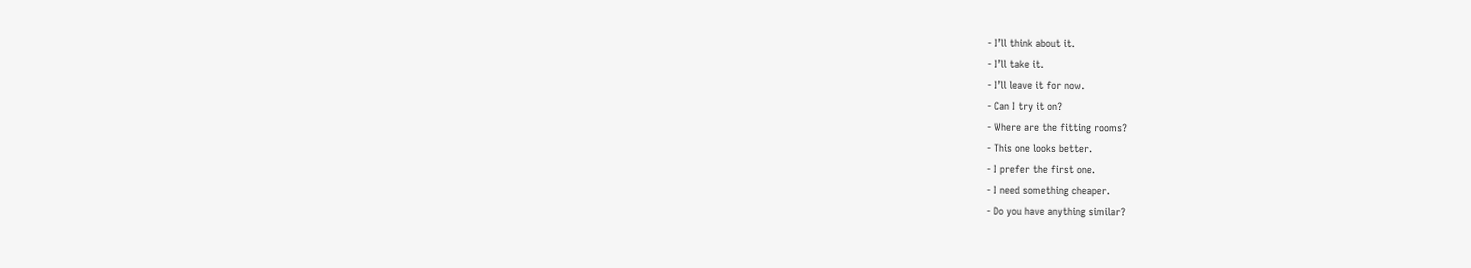- I’ll think about it.
- I’ll take it.
- I’ll leave it for now.
- Can I try it on?
- Where are the fitting rooms?
- This one looks better.
- I prefer the first one.
- I need something cheaper.
- Do you have anything similar?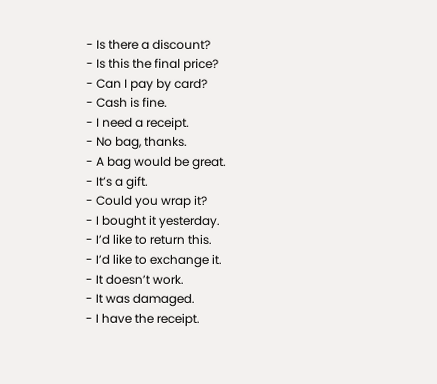- Is there a discount?
- Is this the final price?
- Can I pay by card?
- Cash is fine.
- I need a receipt.
- No bag, thanks.
- A bag would be great.
- It’s a gift.
- Could you wrap it?
- I bought it yesterday.
- I’d like to return this.
- I’d like to exchange it.
- It doesn’t work.
- It was damaged.
- I have the receipt.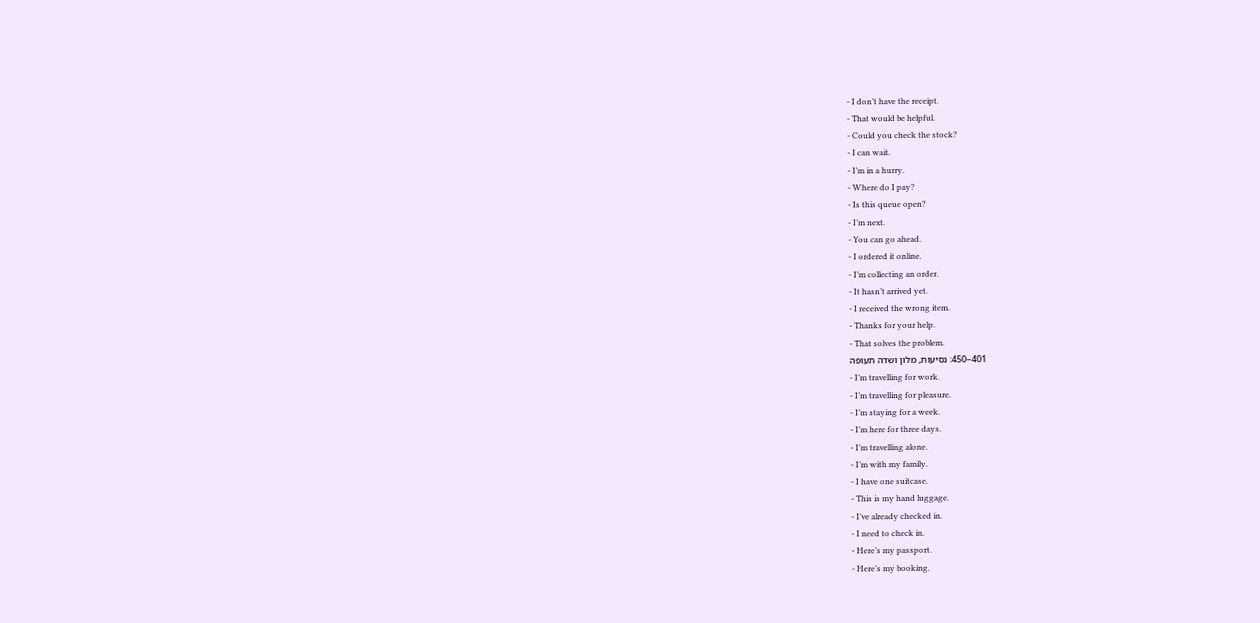- I don’t have the receipt.
- That would be helpful.
- Could you check the stock?
- I can wait.
- I’m in a hurry.
- Where do I pay?
- Is this queue open?
- I’m next.
- You can go ahead.
- I ordered it online.
- I’m collecting an order.
- It hasn’t arrived yet.
- I received the wrong item.
- Thanks for your help.
- That solves the problem.
401–450: נסיעות, מלון ושדה תעופה
- I’m travelling for work.
- I’m travelling for pleasure.
- I’m staying for a week.
- I’m here for three days.
- I’m travelling alone.
- I’m with my family.
- I have one suitcase.
- This is my hand luggage.
- I’ve already checked in.
- I need to check in.
- Here’s my passport.
- Here’s my booking.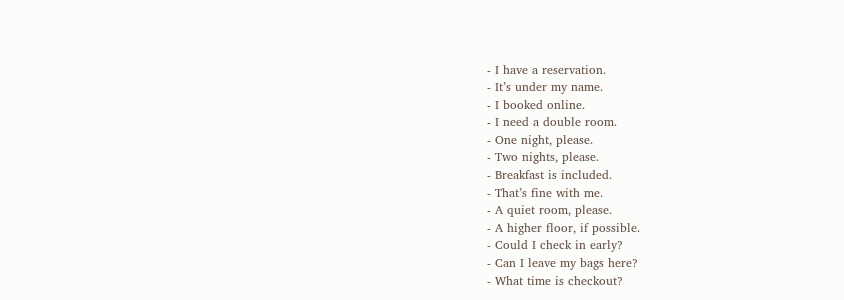- I have a reservation.
- It’s under my name.
- I booked online.
- I need a double room.
- One night, please.
- Two nights, please.
- Breakfast is included.
- That’s fine with me.
- A quiet room, please.
- A higher floor, if possible.
- Could I check in early?
- Can I leave my bags here?
- What time is checkout?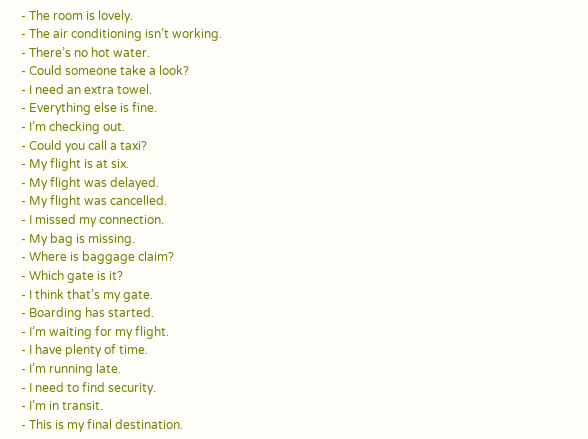- The room is lovely.
- The air conditioning isn’t working.
- There’s no hot water.
- Could someone take a look?
- I need an extra towel.
- Everything else is fine.
- I’m checking out.
- Could you call a taxi?
- My flight is at six.
- My flight was delayed.
- My flight was cancelled.
- I missed my connection.
- My bag is missing.
- Where is baggage claim?
- Which gate is it?
- I think that’s my gate.
- Boarding has started.
- I’m waiting for my flight.
- I have plenty of time.
- I’m running late.
- I need to find security.
- I’m in transit.
- This is my final destination.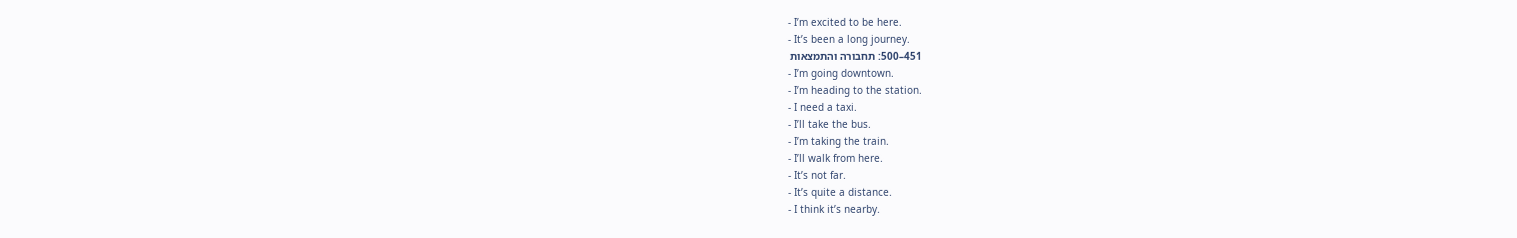- I’m excited to be here.
- It’s been a long journey.
451–500: תחבורה והתמצאות
- I’m going downtown.
- I’m heading to the station.
- I need a taxi.
- I’ll take the bus.
- I’m taking the train.
- I’ll walk from here.
- It’s not far.
- It’s quite a distance.
- I think it’s nearby.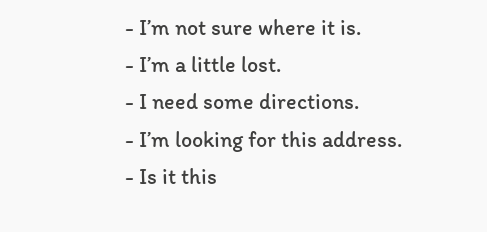- I’m not sure where it is.
- I’m a little lost.
- I need some directions.
- I’m looking for this address.
- Is it this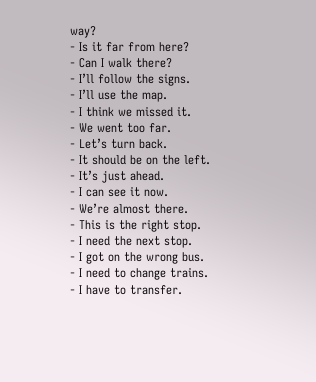way?
- Is it far from here?
- Can I walk there?
- I’ll follow the signs.
- I’ll use the map.
- I think we missed it.
- We went too far.
- Let’s turn back.
- It should be on the left.
- It’s just ahead.
- I can see it now.
- We’re almost there.
- This is the right stop.
- I need the next stop.
- I got on the wrong bus.
- I need to change trains.
- I have to transfer.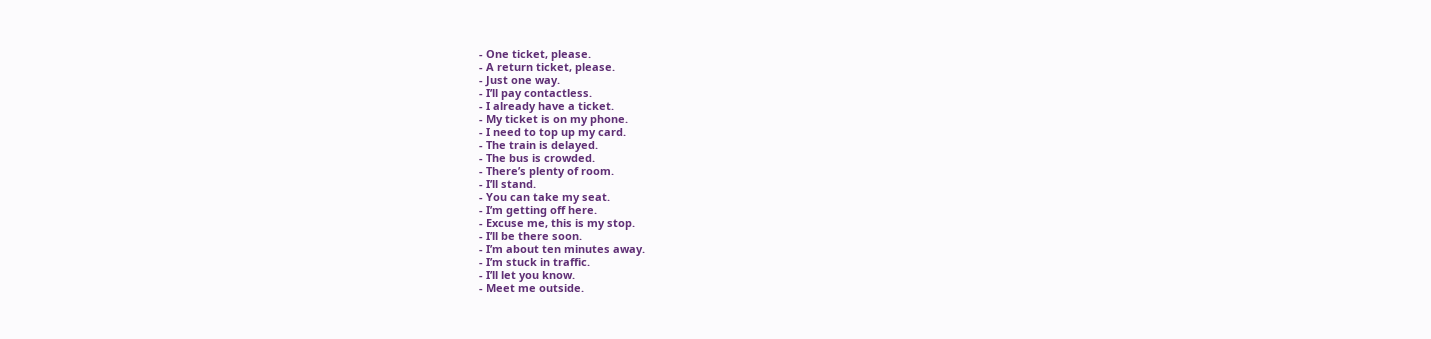- One ticket, please.
- A return ticket, please.
- Just one way.
- I’ll pay contactless.
- I already have a ticket.
- My ticket is on my phone.
- I need to top up my card.
- The train is delayed.
- The bus is crowded.
- There’s plenty of room.
- I’ll stand.
- You can take my seat.
- I’m getting off here.
- Excuse me, this is my stop.
- I’ll be there soon.
- I’m about ten minutes away.
- I’m stuck in traffic.
- I’ll let you know.
- Meet me outside.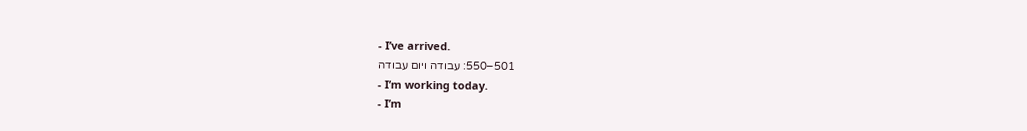- I’ve arrived.
501–550: עבודה ויום עבודה
- I’m working today.
- I’m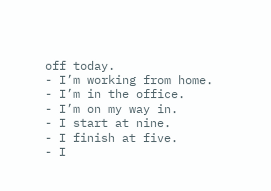off today.
- I’m working from home.
- I’m in the office.
- I’m on my way in.
- I start at nine.
- I finish at five.
- I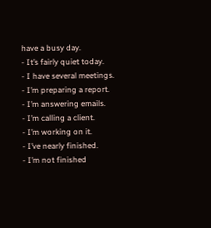have a busy day.
- It’s fairly quiet today.
- I have several meetings.
- I’m preparing a report.
- I’m answering emails.
- I’m calling a client.
- I’m working on it.
- I’ve nearly finished.
- I’m not finished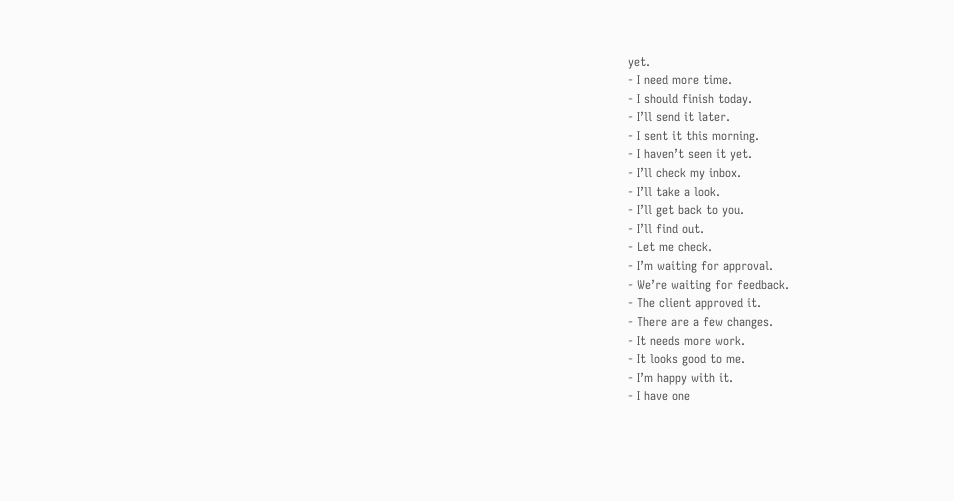yet.
- I need more time.
- I should finish today.
- I’ll send it later.
- I sent it this morning.
- I haven’t seen it yet.
- I’ll check my inbox.
- I’ll take a look.
- I’ll get back to you.
- I’ll find out.
- Let me check.
- I’m waiting for approval.
- We’re waiting for feedback.
- The client approved it.
- There are a few changes.
- It needs more work.
- It looks good to me.
- I’m happy with it.
- I have one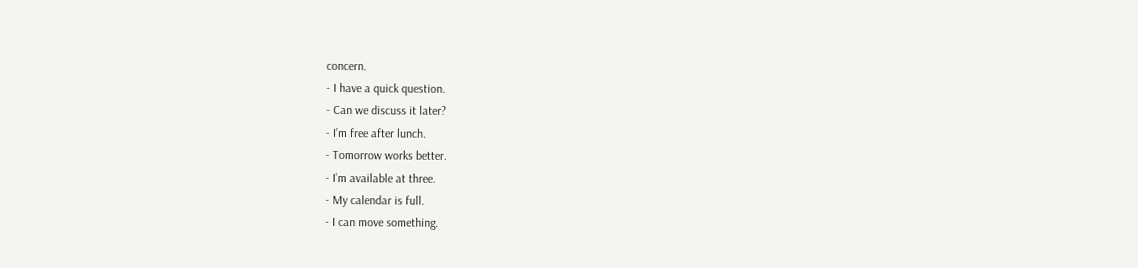concern.
- I have a quick question.
- Can we discuss it later?
- I’m free after lunch.
- Tomorrow works better.
- I’m available at three.
- My calendar is full.
- I can move something.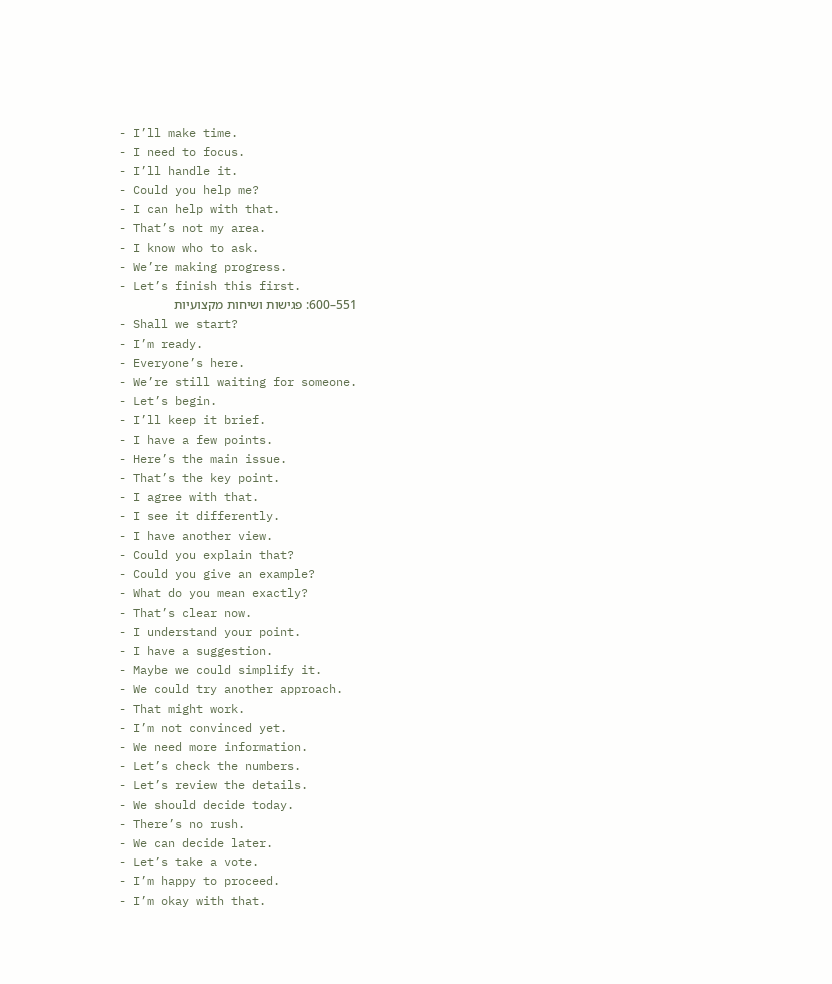- I’ll make time.
- I need to focus.
- I’ll handle it.
- Could you help me?
- I can help with that.
- That’s not my area.
- I know who to ask.
- We’re making progress.
- Let’s finish this first.
551–600: פגישות ושיחות מקצועיות
- Shall we start?
- I’m ready.
- Everyone’s here.
- We’re still waiting for someone.
- Let’s begin.
- I’ll keep it brief.
- I have a few points.
- Here’s the main issue.
- That’s the key point.
- I agree with that.
- I see it differently.
- I have another view.
- Could you explain that?
- Could you give an example?
- What do you mean exactly?
- That’s clear now.
- I understand your point.
- I have a suggestion.
- Maybe we could simplify it.
- We could try another approach.
- That might work.
- I’m not convinced yet.
- We need more information.
- Let’s check the numbers.
- Let’s review the details.
- We should decide today.
- There’s no rush.
- We can decide later.
- Let’s take a vote.
- I’m happy to proceed.
- I’m okay with that.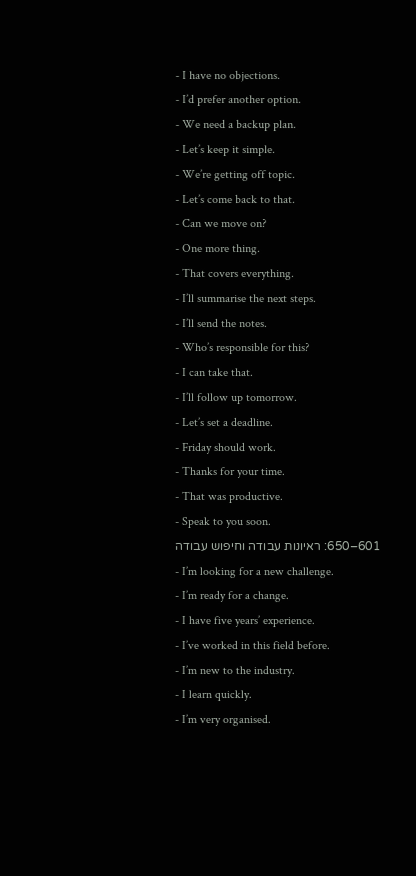- I have no objections.
- I’d prefer another option.
- We need a backup plan.
- Let’s keep it simple.
- We’re getting off topic.
- Let’s come back to that.
- Can we move on?
- One more thing.
- That covers everything.
- I’ll summarise the next steps.
- I’ll send the notes.
- Who’s responsible for this?
- I can take that.
- I’ll follow up tomorrow.
- Let’s set a deadline.
- Friday should work.
- Thanks for your time.
- That was productive.
- Speak to you soon.
601–650: ראיונות עבודה וחיפוש עבודה
- I’m looking for a new challenge.
- I’m ready for a change.
- I have five years’ experience.
- I’ve worked in this field before.
- I’m new to the industry.
- I learn quickly.
- I’m very organised.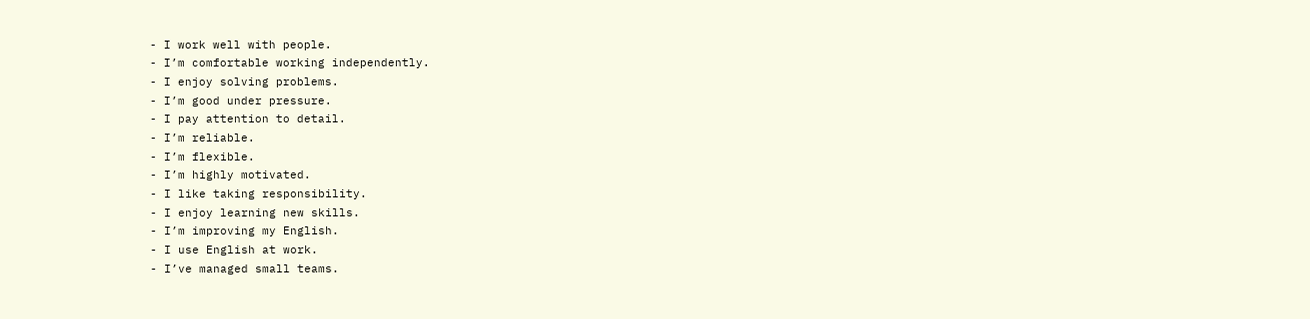- I work well with people.
- I’m comfortable working independently.
- I enjoy solving problems.
- I’m good under pressure.
- I pay attention to detail.
- I’m reliable.
- I’m flexible.
- I’m highly motivated.
- I like taking responsibility.
- I enjoy learning new skills.
- I’m improving my English.
- I use English at work.
- I’ve managed small teams.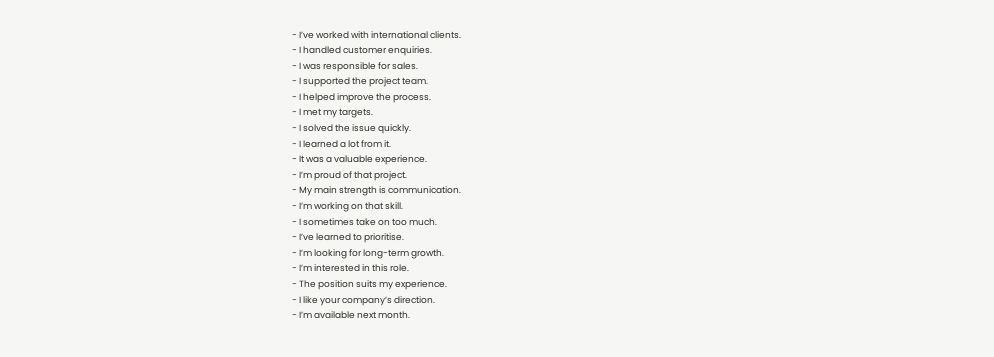- I’ve worked with international clients.
- I handled customer enquiries.
- I was responsible for sales.
- I supported the project team.
- I helped improve the process.
- I met my targets.
- I solved the issue quickly.
- I learned a lot from it.
- It was a valuable experience.
- I’m proud of that project.
- My main strength is communication.
- I’m working on that skill.
- I sometimes take on too much.
- I’ve learned to prioritise.
- I’m looking for long-term growth.
- I’m interested in this role.
- The position suits my experience.
- I like your company’s direction.
- I’m available next month.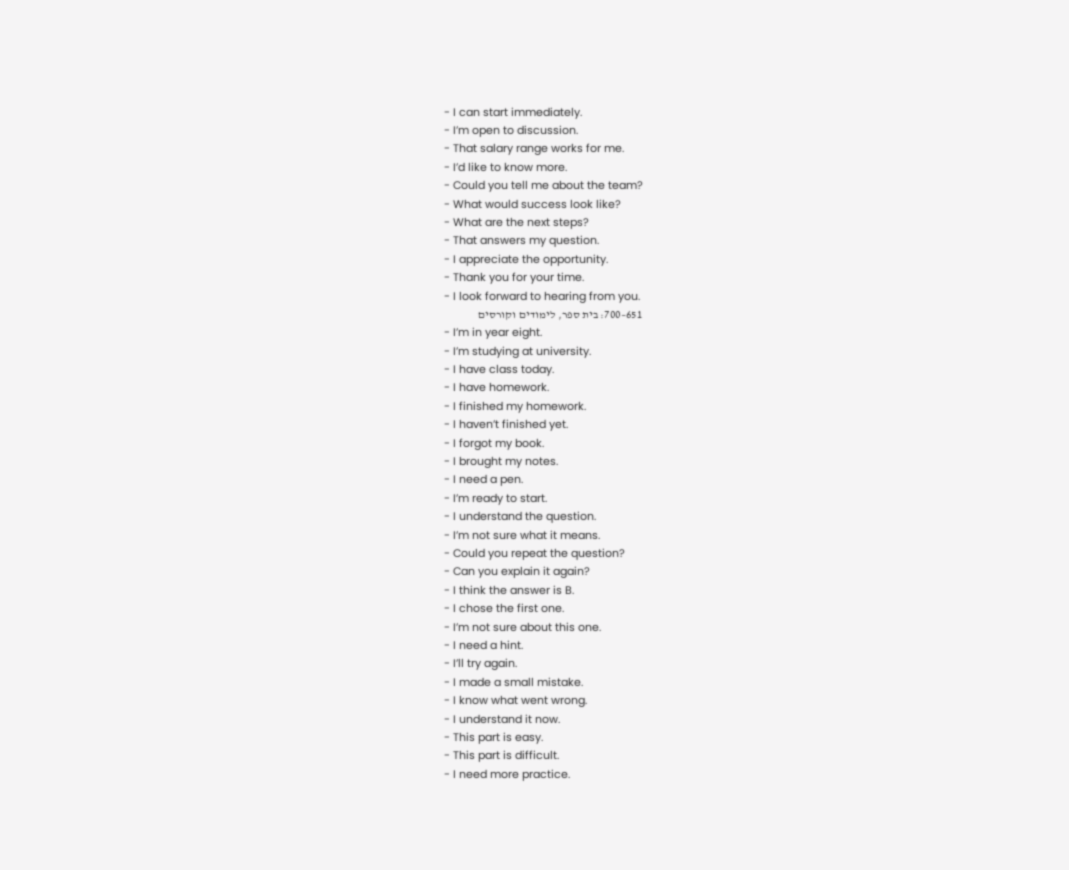- I can start immediately.
- I’m open to discussion.
- That salary range works for me.
- I’d like to know more.
- Could you tell me about the team?
- What would success look like?
- What are the next steps?
- That answers my question.
- I appreciate the opportunity.
- Thank you for your time.
- I look forward to hearing from you.
651–700: בית ספר, לימודים וקורסים
- I’m in year eight.
- I’m studying at university.
- I have class today.
- I have homework.
- I finished my homework.
- I haven’t finished yet.
- I forgot my book.
- I brought my notes.
- I need a pen.
- I’m ready to start.
- I understand the question.
- I’m not sure what it means.
- Could you repeat the question?
- Can you explain it again?
- I think the answer is B.
- I chose the first one.
- I’m not sure about this one.
- I need a hint.
- I’ll try again.
- I made a small mistake.
- I know what went wrong.
- I understand it now.
- This part is easy.
- This part is difficult.
- I need more practice.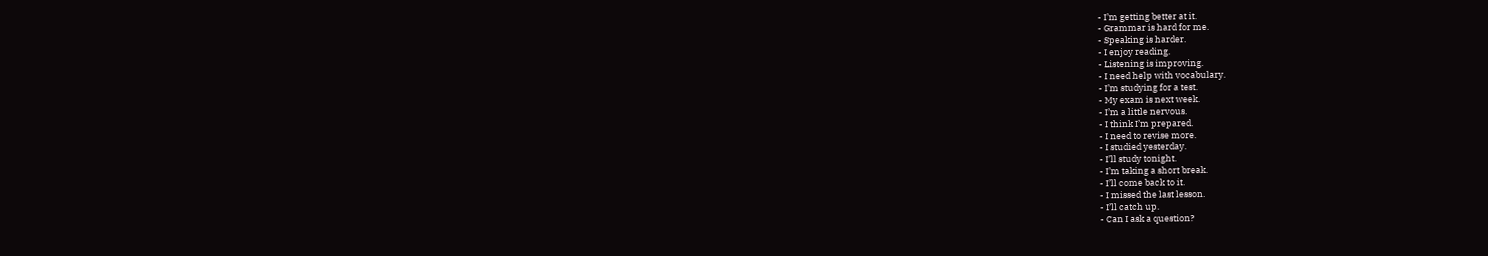- I’m getting better at it.
- Grammar is hard for me.
- Speaking is harder.
- I enjoy reading.
- Listening is improving.
- I need help with vocabulary.
- I’m studying for a test.
- My exam is next week.
- I’m a little nervous.
- I think I’m prepared.
- I need to revise more.
- I studied yesterday.
- I’ll study tonight.
- I’m taking a short break.
- I’ll come back to it.
- I missed the last lesson.
- I’ll catch up.
- Can I ask a question?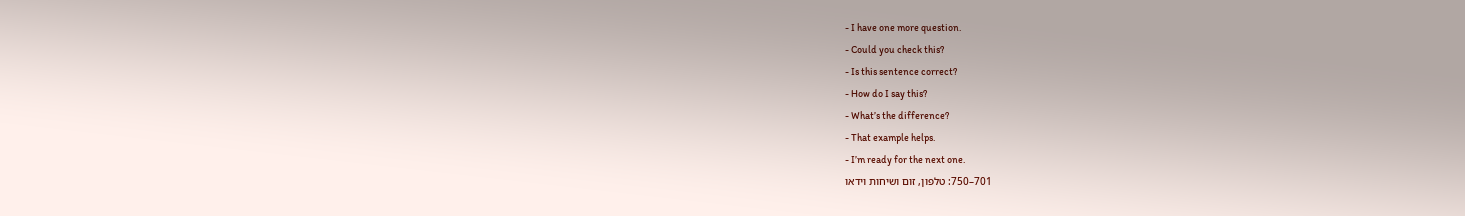- I have one more question.
- Could you check this?
- Is this sentence correct?
- How do I say this?
- What’s the difference?
- That example helps.
- I’m ready for the next one.
701–750: טלפון, זום ושיחות וידאו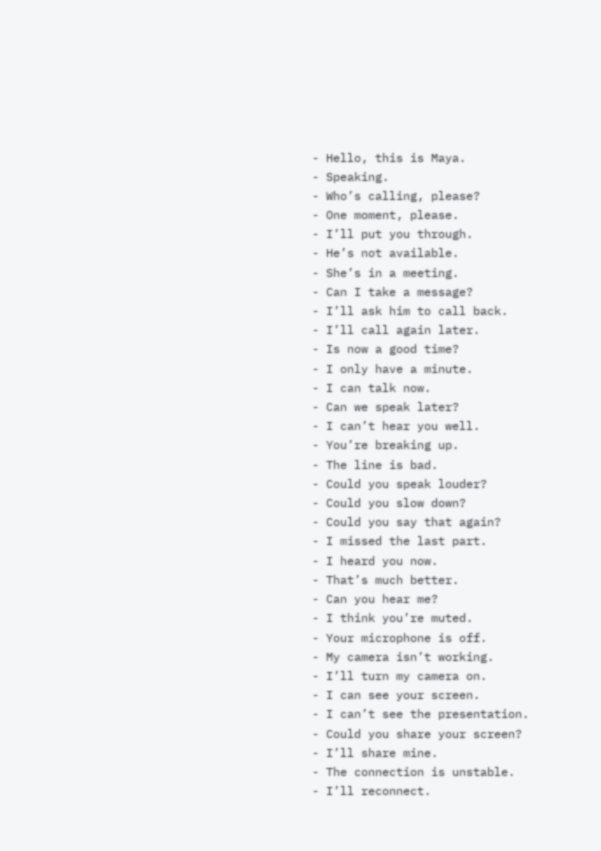- Hello, this is Maya.
- Speaking.
- Who’s calling, please?
- One moment, please.
- I’ll put you through.
- He’s not available.
- She’s in a meeting.
- Can I take a message?
- I’ll ask him to call back.
- I’ll call again later.
- Is now a good time?
- I only have a minute.
- I can talk now.
- Can we speak later?
- I can’t hear you well.
- You’re breaking up.
- The line is bad.
- Could you speak louder?
- Could you slow down?
- Could you say that again?
- I missed the last part.
- I heard you now.
- That’s much better.
- Can you hear me?
- I think you’re muted.
- Your microphone is off.
- My camera isn’t working.
- I’ll turn my camera on.
- I can see your screen.
- I can’t see the presentation.
- Could you share your screen?
- I’ll share mine.
- The connection is unstable.
- I’ll reconnect.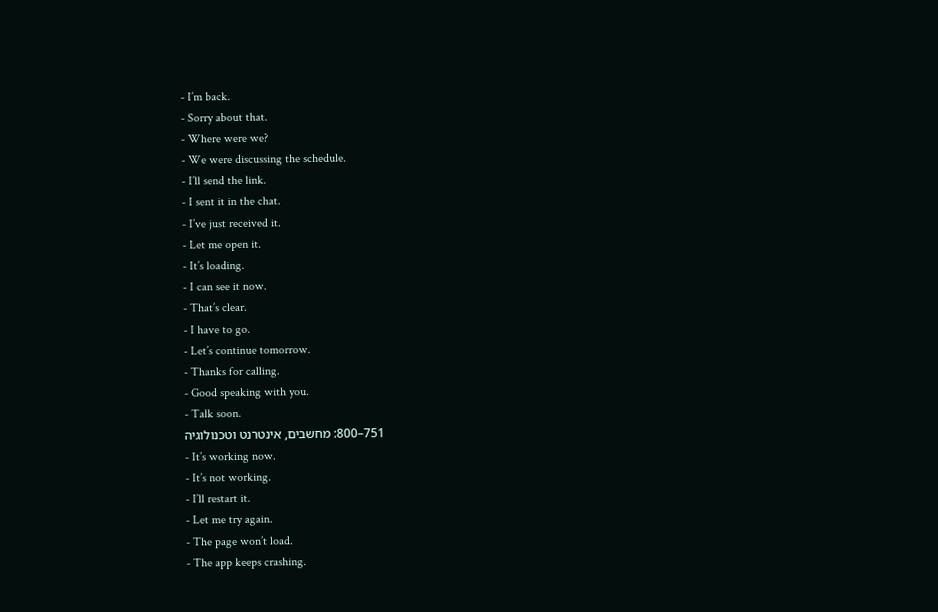- I’m back.
- Sorry about that.
- Where were we?
- We were discussing the schedule.
- I’ll send the link.
- I sent it in the chat.
- I’ve just received it.
- Let me open it.
- It’s loading.
- I can see it now.
- That’s clear.
- I have to go.
- Let’s continue tomorrow.
- Thanks for calling.
- Good speaking with you.
- Talk soon.
751–800: מחשבים, אינטרנט וטכנולוגיה
- It’s working now.
- It’s not working.
- I’ll restart it.
- Let me try again.
- The page won’t load.
- The app keeps crashing.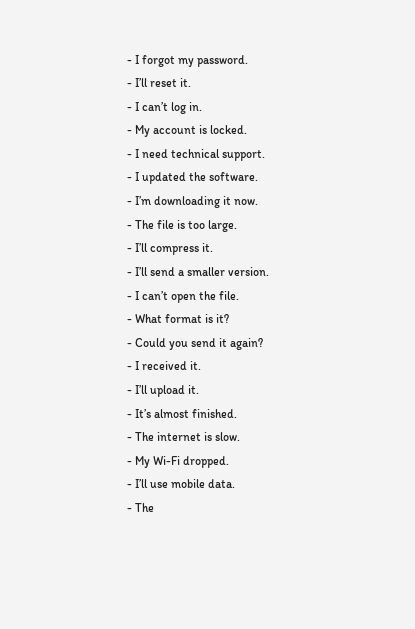- I forgot my password.
- I’ll reset it.
- I can’t log in.
- My account is locked.
- I need technical support.
- I updated the software.
- I’m downloading it now.
- The file is too large.
- I’ll compress it.
- I’ll send a smaller version.
- I can’t open the file.
- What format is it?
- Could you send it again?
- I received it.
- I’ll upload it.
- It’s almost finished.
- The internet is slow.
- My Wi-Fi dropped.
- I’ll use mobile data.
- The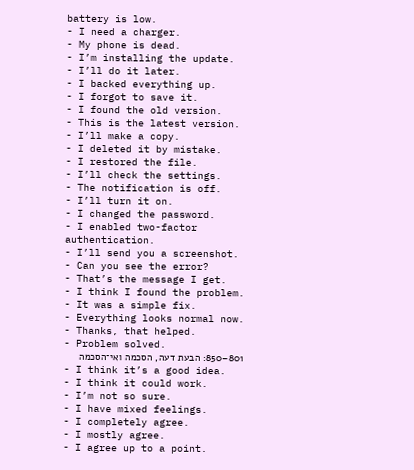battery is low.
- I need a charger.
- My phone is dead.
- I’m installing the update.
- I’ll do it later.
- I backed everything up.
- I forgot to save it.
- I found the old version.
- This is the latest version.
- I’ll make a copy.
- I deleted it by mistake.
- I restored the file.
- I’ll check the settings.
- The notification is off.
- I’ll turn it on.
- I changed the password.
- I enabled two-factor authentication.
- I’ll send you a screenshot.
- Can you see the error?
- That’s the message I get.
- I think I found the problem.
- It was a simple fix.
- Everything looks normal now.
- Thanks, that helped.
- Problem solved.
801–850: הבעת דעה, הסכמה ואי־הסכמה
- I think it’s a good idea.
- I think it could work.
- I’m not so sure.
- I have mixed feelings.
- I completely agree.
- I mostly agree.
- I agree up to a point.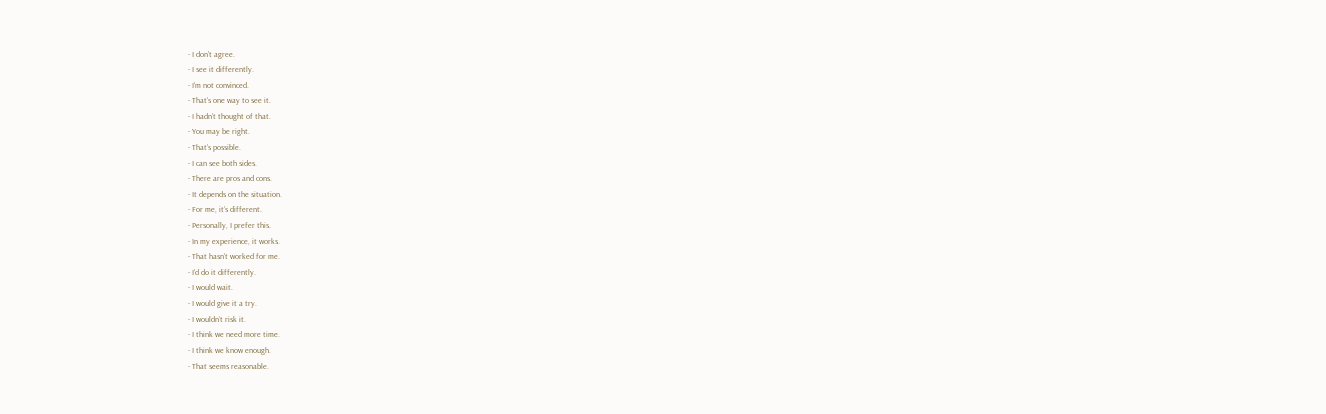- I don’t agree.
- I see it differently.
- I’m not convinced.
- That’s one way to see it.
- I hadn’t thought of that.
- You may be right.
- That’s possible.
- I can see both sides.
- There are pros and cons.
- It depends on the situation.
- For me, it’s different.
- Personally, I prefer this.
- In my experience, it works.
- That hasn’t worked for me.
- I’d do it differently.
- I would wait.
- I would give it a try.
- I wouldn’t risk it.
- I think we need more time.
- I think we know enough.
- That seems reasonable.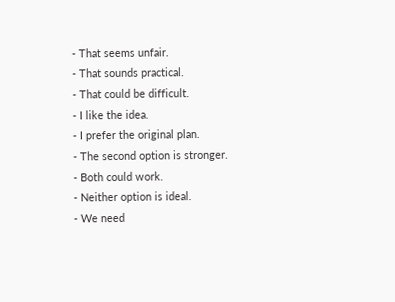- That seems unfair.
- That sounds practical.
- That could be difficult.
- I like the idea.
- I prefer the original plan.
- The second option is stronger.
- Both could work.
- Neither option is ideal.
- We need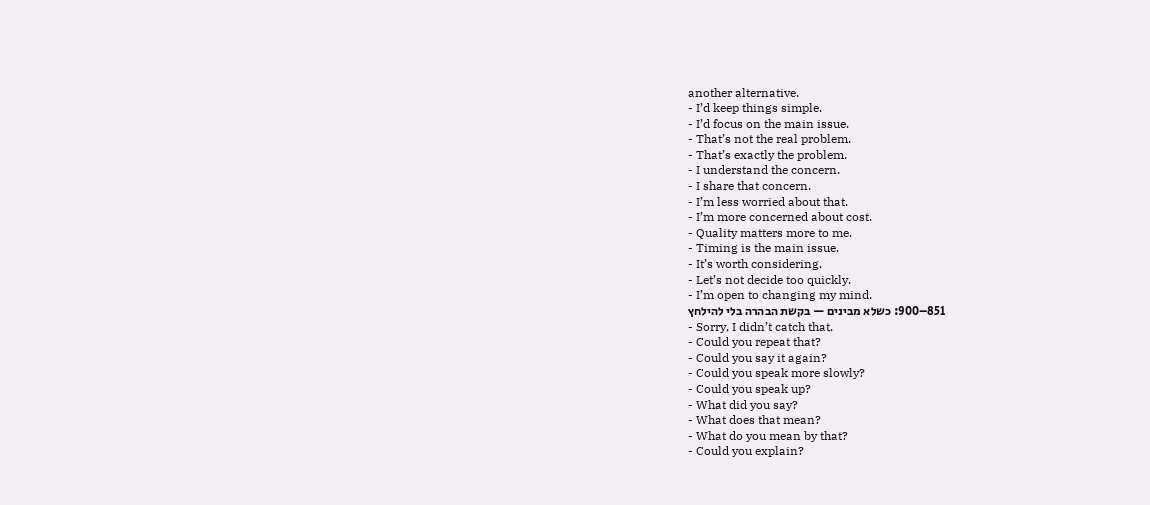another alternative.
- I’d keep things simple.
- I’d focus on the main issue.
- That’s not the real problem.
- That’s exactly the problem.
- I understand the concern.
- I share that concern.
- I’m less worried about that.
- I’m more concerned about cost.
- Quality matters more to me.
- Timing is the main issue.
- It’s worth considering.
- Let’s not decide too quickly.
- I’m open to changing my mind.
851–900: כשלא מבינים — בקשת הבהרה בלי להילחץ
- Sorry, I didn’t catch that.
- Could you repeat that?
- Could you say it again?
- Could you speak more slowly?
- Could you speak up?
- What did you say?
- What does that mean?
- What do you mean by that?
- Could you explain?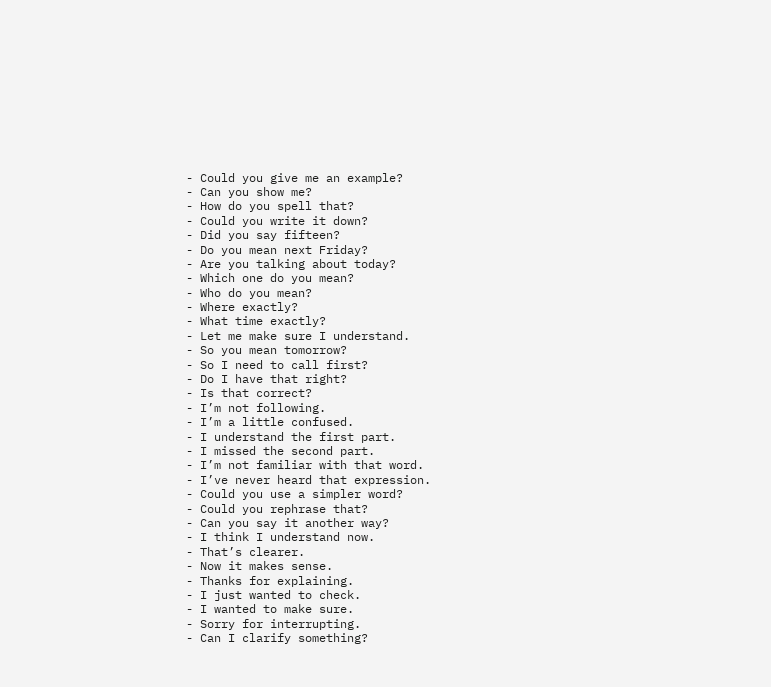- Could you give me an example?
- Can you show me?
- How do you spell that?
- Could you write it down?
- Did you say fifteen?
- Do you mean next Friday?
- Are you talking about today?
- Which one do you mean?
- Who do you mean?
- Where exactly?
- What time exactly?
- Let me make sure I understand.
- So you mean tomorrow?
- So I need to call first?
- Do I have that right?
- Is that correct?
- I’m not following.
- I’m a little confused.
- I understand the first part.
- I missed the second part.
- I’m not familiar with that word.
- I’ve never heard that expression.
- Could you use a simpler word?
- Could you rephrase that?
- Can you say it another way?
- I think I understand now.
- That’s clearer.
- Now it makes sense.
- Thanks for explaining.
- I just wanted to check.
- I wanted to make sure.
- Sorry for interrupting.
- Can I clarify something?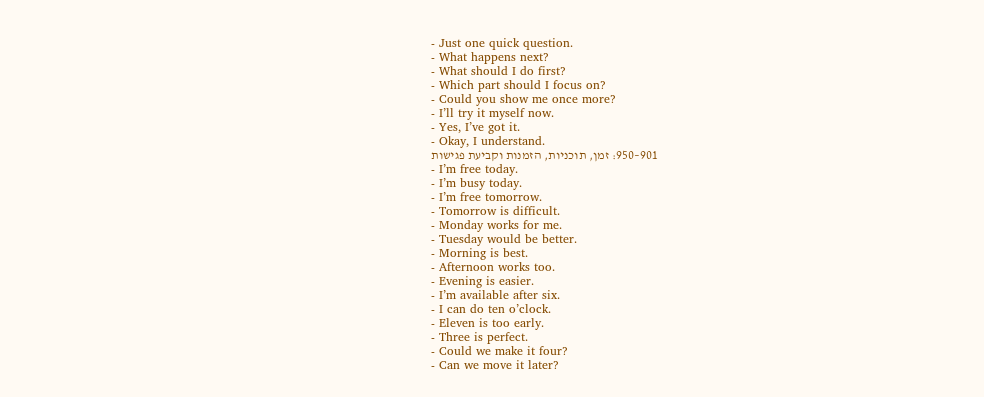- Just one quick question.
- What happens next?
- What should I do first?
- Which part should I focus on?
- Could you show me once more?
- I’ll try it myself now.
- Yes, I’ve got it.
- Okay, I understand.
901–950: זמן, תוכניות, הזמנות וקביעת פגישות
- I’m free today.
- I’m busy today.
- I’m free tomorrow.
- Tomorrow is difficult.
- Monday works for me.
- Tuesday would be better.
- Morning is best.
- Afternoon works too.
- Evening is easier.
- I’m available after six.
- I can do ten o’clock.
- Eleven is too early.
- Three is perfect.
- Could we make it four?
- Can we move it later?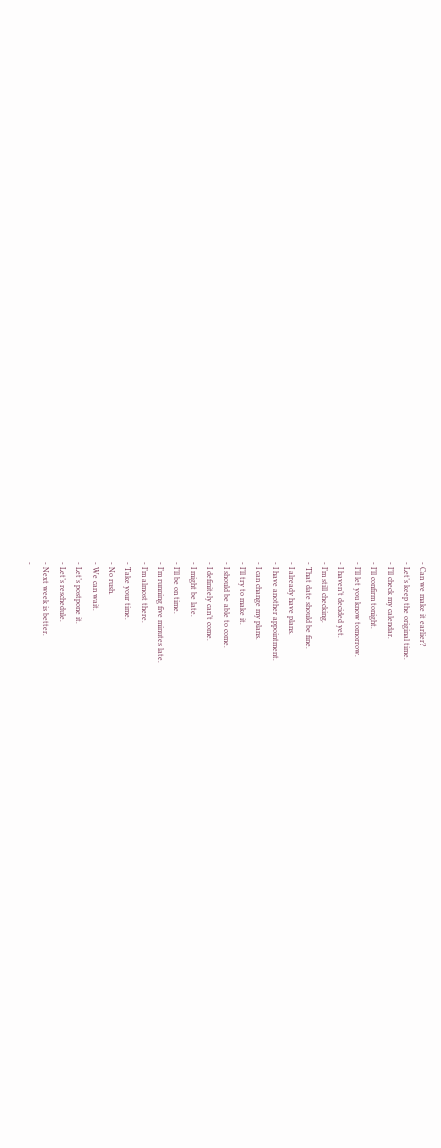- Can we make it earlier?
- Let’s keep the original time.
- I’ll check my calendar.
- I’ll confirm tonight.
- I’ll let you know tomorrow.
- I haven’t decided yet.
- I’m still checking.
- That date should be fine.
- I already have plans.
- I have another appointment.
- I can change my plans.
- I’ll try to make it.
- I should be able to come.
- I definitely can’t come.
- I might be late.
- I’ll be on time.
- I’m running five minutes late.
- I’m almost there.
- Take your time.
- No rush.
- We can wait.
- Let’s postpone it.
- Let’s reschedule.
- Next week is better.
-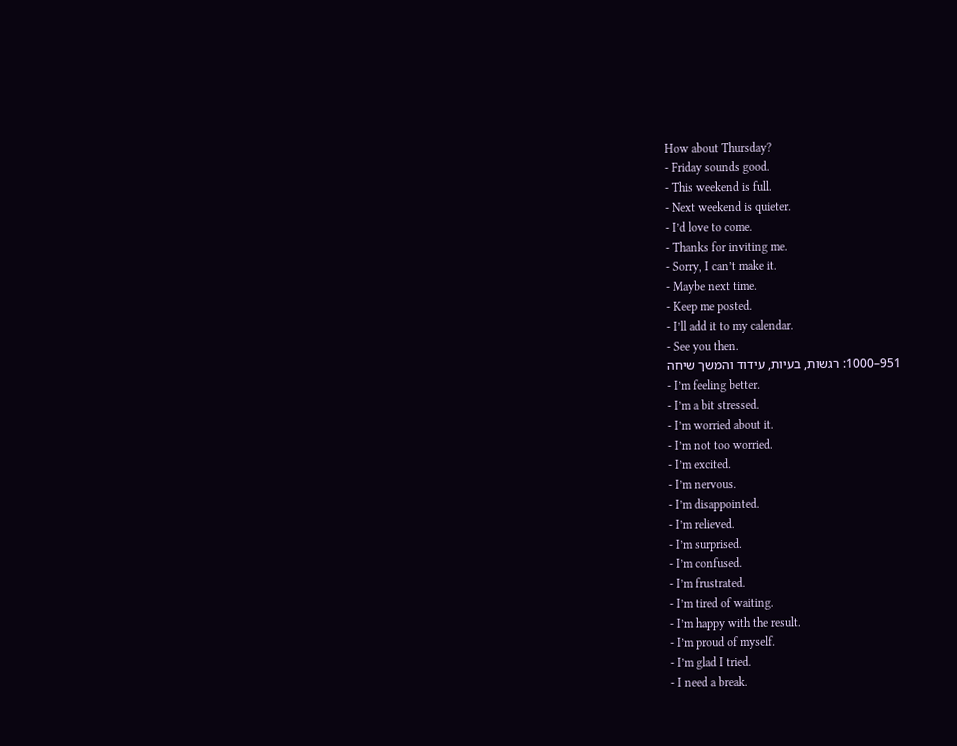How about Thursday?
- Friday sounds good.
- This weekend is full.
- Next weekend is quieter.
- I’d love to come.
- Thanks for inviting me.
- Sorry, I can’t make it.
- Maybe next time.
- Keep me posted.
- I’ll add it to my calendar.
- See you then.
951–1000: רגשות, בעיות, עידוד והמשך שיחה
- I’m feeling better.
- I’m a bit stressed.
- I’m worried about it.
- I’m not too worried.
- I’m excited.
- I’m nervous.
- I’m disappointed.
- I’m relieved.
- I’m surprised.
- I’m confused.
- I’m frustrated.
- I’m tired of waiting.
- I’m happy with the result.
- I’m proud of myself.
- I’m glad I tried.
- I need a break.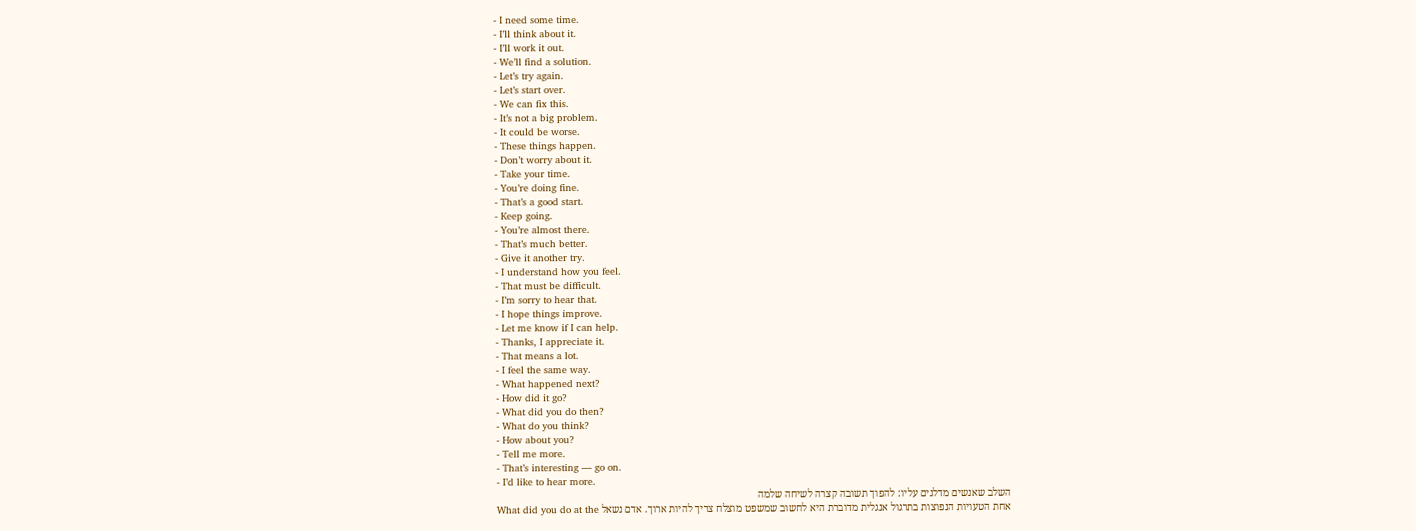- I need some time.
- I’ll think about it.
- I’ll work it out.
- We’ll find a solution.
- Let’s try again.
- Let’s start over.
- We can fix this.
- It’s not a big problem.
- It could be worse.
- These things happen.
- Don’t worry about it.
- Take your time.
- You’re doing fine.
- That’s a good start.
- Keep going.
- You’re almost there.
- That’s much better.
- Give it another try.
- I understand how you feel.
- That must be difficult.
- I’m sorry to hear that.
- I hope things improve.
- Let me know if I can help.
- Thanks, I appreciate it.
- That means a lot.
- I feel the same way.
- What happened next?
- How did it go?
- What did you do then?
- What do you think?
- How about you?
- Tell me more.
- That’s interesting — go on.
- I’d like to hear more.
השלב שאנשים מדלגים עליו: להפוך תשובה קצרה לשיחה שלמה
אחת הטעויות הנפוצות בתרגול אנגלית מדוברת היא לחשוב שמשפט מוצלח צריך להיות ארוך. אדם נשאל What did you do at the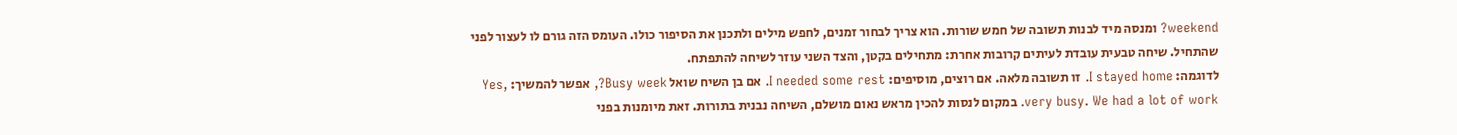weekend? ומנסה מיד לבנות תשובה של חמש שורות. הוא צריך לבחור זמנים, לחפש מילים ולתכנן את הסיפור כולו. העומס הזה גורם לו לעצור לפני שהתחיל. שיחה טבעית עובדת לעיתים קרובות אחרת: מתחילים בקטן, והצד השני עוזר לשיחה להתפתח.
לדוגמה: I stayed home. זו תשובה מלאה. אם רוצים, מוסיפים: I needed some rest. אם בן השיח שואל Busy week?, אפשר להמשיך: Yes, very busy. We had a lot of work. במקום לנסות להכין מראש נאום מושלם, השיחה נבנית בתורות. זאת מיומנות בפני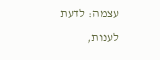עצמה: לדעת לענות,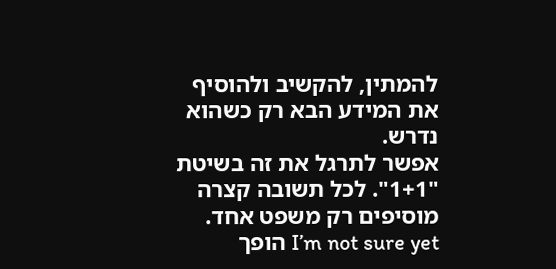להמתין, להקשיב ולהוסיף את המידע הבא רק כשהוא נדרש.
אפשר לתרגל את זה בשיטת "1+1". לכל תשובה קצרה מוסיפים רק משפט אחד. I’m not sure yet הופך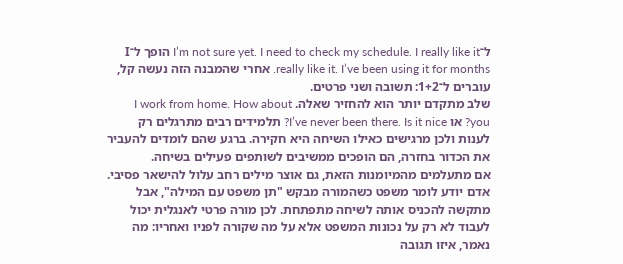ל־I’m not sure yet. I need to check my schedule. I really like it הופך ל־I really like it. I’ve been using it for months. אחרי שהמבנה הזה נעשה קל, עוברים ל־1+2: תשובה ושני פרטים.
שלב מתקדם יותר הוא להחזיר שאלה. I work from home. How about you? או I’ve never been there. Is it nice? תלמידים רבים מתרגלים רק לענות ולכן מרגישים כאילו השיחה היא חקירה. ברגע שהם לומדים להעביר את הכדור בחזרה, הם הופכים ממשיבים לשותפים פעילים בשיחה.
אם מתעלמים מהמיומנות הזאת, גם אוצר מילים רחב עלול להישאר פסיבי. אדם יודע לומר משפט כשהמורה מבקש "תן משפט עם המילה", אבל מתקשה להכניס אותה לשיחה מתפתחת. לכן מורה פרטי לאנגלית יכול לעבוד לא רק על נכונות המשפט אלא על מה שקורה לפניו ואחריו: מה נאמר, איזו תגובה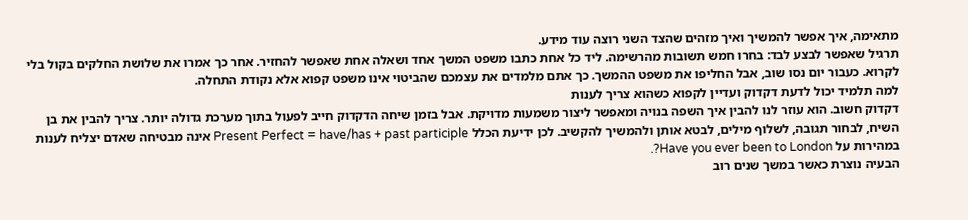מתאימה, איך אפשר להמשיך ואיך מזהים שהצד השני רוצה עוד מידע.
תרגיל שאפשר לבצע לבד: בחרו חמש תשובות מהרשימה. ליד כל אחת כתבו משפט המשך אחד ושאלה אחת שאפשר להחזיר. אחר כך אמרו את שלושת החלקים בקול בלי לקרוא. כעבור יום נסו שוב, אבל החליפו את משפט ההמשך. כך אתם מלמדים את עצמכם שהביטוי אינו משפט קפוא אלא נקודת התחלה.
למה תלמיד יכול לדעת דקדוק ועדיין לקפוא כשהוא צריך לענות
דקדוק חשוב. הוא עוזר לנו להבין איך השפה בנויה ומאפשר ליצור משמעות מדויקת. אבל בזמן שיחה הדקדוק חייב לפעול בתוך מערכת גדולה יותר. צריך להבין את בן השיח, לבחור תגובה, לשלוף מילים, לבטא אותן ולהמשיך להקשיב. לכן ידיעת הכלל Present Perfect = have/has + past participle אינה מבטיחה שאדם יצליח לענות במהירות על Have you ever been to London?.
הבעיה נוצרת כאשר במשך שנים רוב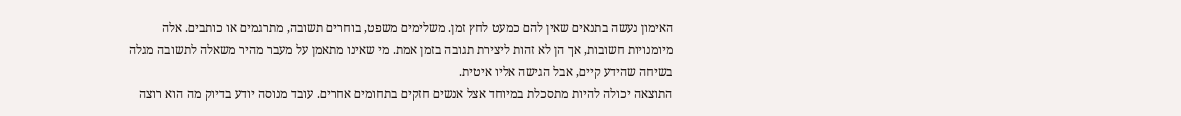האימון נעשה בתנאים שאין להם כמעט לחץ זמן. משלימים משפט, בוחרים תשובה, מתרגמים או כותבים. אלה מיומנויות חשובות, אך הן לא זהות ליצירת תגובה בזמן אמת. מי שאינו מתאמן על מעבר מהיר משאלה לתשובה מגלה בשיחה שהידע קיים, אבל הגישה אליו איטית.
התוצאה יכולה להיות מתסכלת במיוחד אצל אנשים חזקים בתחומים אחרים. עובד מנוסה יודע בדיוק מה הוא רוצה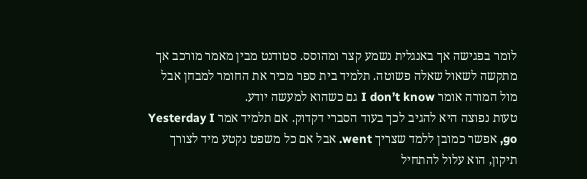לומר בפגישה אך באנגלית נשמע קצר ומהוסס. סטודנט מבין מאמר מורכב אך מתקשה לשאול שאלה פשוטה. תלמיד בית ספר מכיר את החומר למבחן אבל מול המורה אומר I don’t know גם כשהוא למעשה יודע.
טעות נפוצה היא להגיב לכך בעוד הסברי דקדוק. אם תלמיד אמר Yesterday I go, אפשר כמובן ללמד שצריך went. אבל אם כל משפט נקטע מיד לצורך תיקון, הוא עלול להתחיל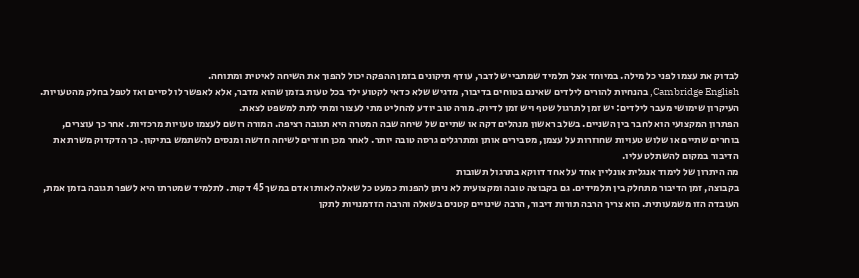לבדוק את עצמו לפני כל מילה. במיוחד אצל תלמיד שמתבייש לדבר, עודף תיקונים בזמן ההפקה יכול להפוך את השיחה לאיטית ומתוחה.
Cambridge English, בהנחיות להורים לילדים שאינם בטוחים בדיבור, מדגיש שלא כדאי לקטוע ילד בכל טעות בזמן שהוא מדבר, אלא לאפשר לו לסיים ואז לטפל בחלק מהטעויות. העיקרון שימושי מעבר לילדים: יש זמן לתרגול שטף ויש זמן לדיוק. מורה טוב יודע להחליט מתי לעצור ומתי לתת למשפט לצאת.
הפתרון המקצועי הוא לחבר בין השניים. בשלב ראשון מנהלים דקה או שתיים של שיחה שבה המטרה היא תגובה רציפה. המורה רושם לעצמו טעויות מרכזיות. אחר כך עוצרים, בוחרים שתיים או שלוש טעויות שחוזרות על עצמן, מסבירים אותן ומתרגלים גרסה טובה יותר. לאחר מכן חוזרים לשיחה חדשה ומנסים להשתמש בתיקון. כך הדקדוק משרת את הדיבור במקום להשתלט עליו.
מה היתרון של לימוד אנגלית אונליין אחד על אחד דווקא בתרגול תשובות
בקבוצה, זמן הדיבור מתחלק בין תלמידים. גם בקבוצה טובה ומקצועית לא ניתן להפנות כמעט כל שאלה לאותו אדם במשך 45 דקות. לתלמיד שמטרתו היא לשפר תגובה בזמן אמת, העובדה הזו משמעותית. הוא צריך הרבה תורות דיבור, הרבה שינויים קטנים בשאלה והרבה הזדמנויות לתקן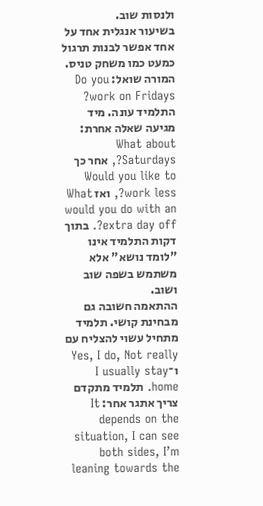ולנסות שוב.
בשיעור אנגלית אחד על אחד אפשר לבנות תרגול כמעט כמו משחק טניס. המורה שואל: Do you work on Fridays? התלמיד עונה. מיד מגיעה שאלה אחרת: What about Saturdays?, אחר כך Would you like to work less?, ואז What would you do with an extra day off?. בתוך דקות התלמיד אינו "לומד נושא" אלא משתמש בשפה שוב ושוב.
ההתאמה חשובה גם מבחינת קושי. תלמיד מתחיל עשוי להצליח עם Yes, I do, Not really ו־I usually stay home. תלמיד מתקדם צריך אתגר אחר: It depends on the situation, I can see both sides, I’m leaning towards the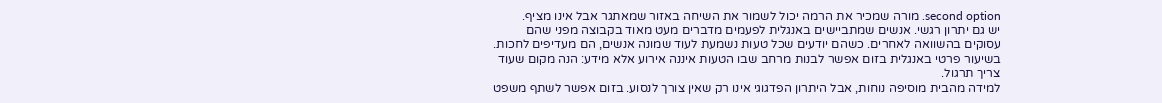second option. מורה שמכיר את הרמה יכול לשמור את השיחה באזור שמאתגר אבל אינו מציף.
יש גם יתרון רגשי. אנשים שמתביישים באנגלית לפעמים מדברים מעט מאוד בקבוצה מפני שהם עסוקים בהשוואה לאחרים. כשהם יודעים שכל טעות נשמעת לעוד שמונה אנשים, הם מעדיפים לחכות. בשיעור פרטי באנגלית בזום אפשר לבנות מרחב שבו הטעות איננה אירוע אלא מידע: הנה מקום שעוד צריך תרגול.
למידה מהבית מוסיפה נוחות, אבל היתרון הפדגוגי אינו רק שאין צורך לנסוע. בזום אפשר לשתף משפט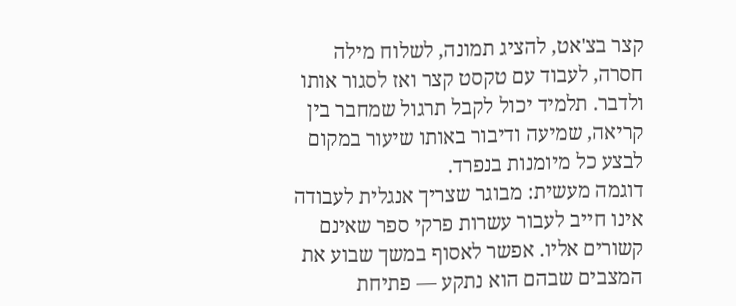קצר בצ'אט, להציג תמונה, לשלוח מילה חסרה, לעבוד עם טקסט קצר ואז לסגור אותו ולדבר. תלמיד יכול לקבל תרגול שמחבר בין קריאה, שמיעה ודיבור באותו שיעור במקום לבצע כל מיומנות בנפרד.
דוגמה מעשית: מבוגר שצריך אנגלית לעבודה אינו חייב לעבור עשרות פרקי ספר שאינם קשורים אליו. אפשר לאסוף במשך שבוע את המצבים שבהם הוא נתקע — פתיחת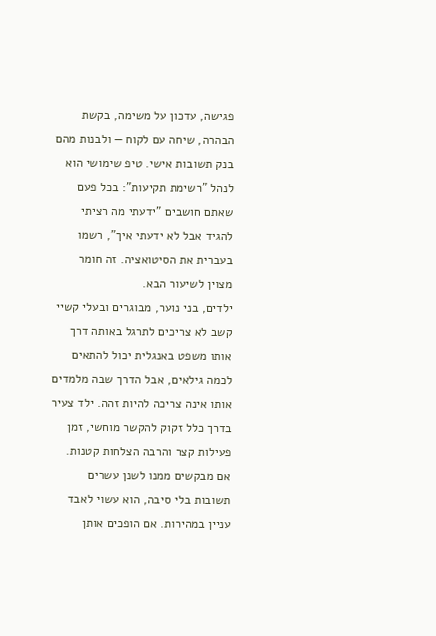פגישה, עדכון על משימה, בקשת הבהרה, שיחה עם לקוח — ולבנות מהם בנק תשובות אישי. טיפ שימושי הוא לנהל "רשימת תקיעות": בכל פעם שאתם חושבים "ידעתי מה רציתי להגיד אבל לא ידעתי איך", רשמו בעברית את הסיטואציה. זה חומר מצוין לשיעור הבא.
ילדים, בני נוער, מבוגרים ובעלי קשיי קשב לא צריכים לתרגל באותה דרך
אותו משפט באנגלית יכול להתאים לכמה גילאים, אבל הדרך שבה מלמדים אותו אינה צריכה להיות זהה. ילד צעיר בדרך כלל זקוק להקשר מוחשי, זמן פעילות קצר והרבה הצלחות קטנות. אם מבקשים ממנו לשנן עשרים תשובות בלי סיבה, הוא עשוי לאבד עניין במהירות. אם הופכים אותן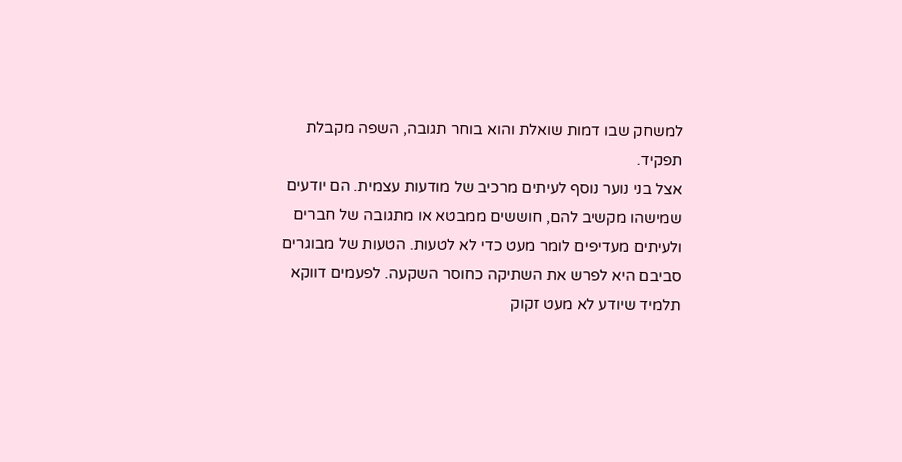למשחק שבו דמות שואלת והוא בוחר תגובה, השפה מקבלת תפקיד.
אצל בני נוער נוסף לעיתים מרכיב של מודעות עצמית. הם יודעים שמישהו מקשיב להם, חוששים ממבטא או מתגובה של חברים ולעיתים מעדיפים לומר מעט כדי לא לטעות. הטעות של מבוגרים סביבם היא לפרש את השתיקה כחוסר השקעה. לפעמים דווקא תלמיד שיודע לא מעט זקוק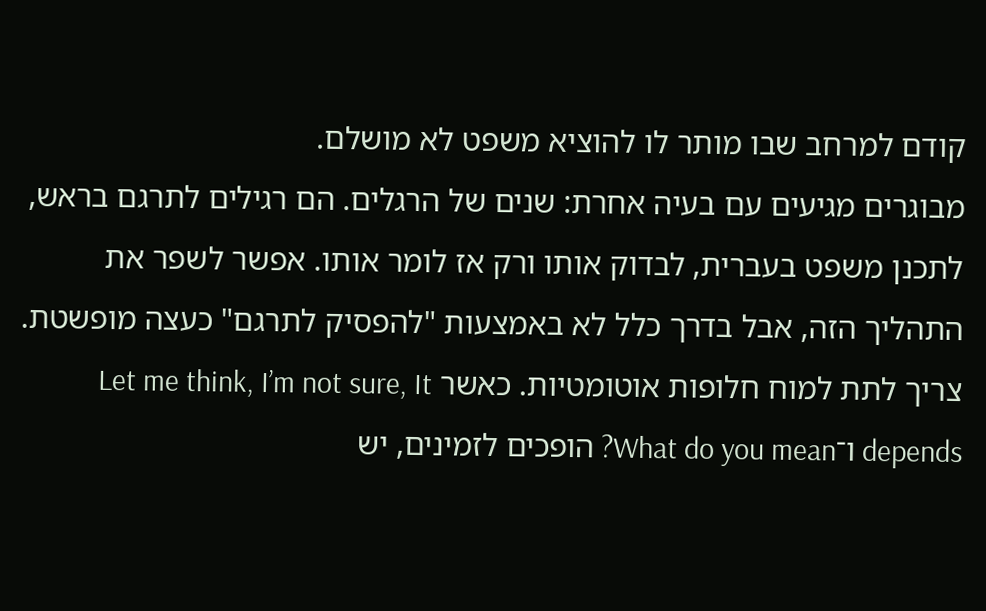קודם למרחב שבו מותר לו להוציא משפט לא מושלם.
מבוגרים מגיעים עם בעיה אחרת: שנים של הרגלים. הם רגילים לתרגם בראש, לתכנן משפט בעברית, לבדוק אותו ורק אז לומר אותו. אפשר לשפר את התהליך הזה, אבל בדרך כלל לא באמצעות "להפסיק לתרגם" כעצה מופשטת. צריך לתת למוח חלופות אוטומטיות. כאשר Let me think, I’m not sure, It depends ו־What do you mean? הופכים לזמינים, יש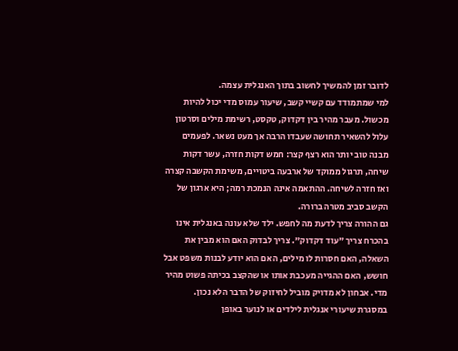לדובר זמן להמשיך לחשוב בתוך האנגלית עצמה.
למי שמתמודד עם קשיי קשב, שיעור עמוס מדי יכול להיות מכשול. מעבר מהיר בין דקדוק, טקסט, רשימת מילים וסרטון עלול להשאיר תחושה שעבדו הרבה אך מעט נשאר. לפעמים מבנה טוב יותר הוא רצף קצר: חמש דקות חזרה, עשר דקות שיחה, תרגול ממוקד של ארבעה ביטויים, משימת הקשבה קצרה ואז חזרה לשיחה. ההתאמה אינה הנמכת רמה; היא ארגון של הקשב סביב מטרה ברורה.
גם ההורה צריך לדעת מה לחפש. ילד שלא עונה באנגלית אינו בהכרח צריך "עוד דקדוק". צריך לבדוק האם הוא מבין את השאלה, האם חסרות לו מילים, האם הוא יודע לבנות משפט אבל חושש, האם ההגייה מעכבת אותו או שהקצב בכיתה פשוט מהיר מדי. אבחון לא מדויק מוביל לחיזוק של הדבר הלא נכון.
במסגרת שיעורי אנגלית לילדים או לנוער באופן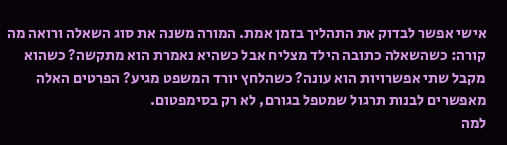אישי אפשר לבדוק את התהליך בזמן אמת. המורה משנה את סוג השאלה ורואה מה קורה: כשהשאלה כתובה הילד מצליח אבל כשהיא נאמרת הוא מתקשה? כשהוא מקבל שתי אפשרויות הוא עונה? כשהלחץ יורד המשפט מגיע? הפרטים האלה מאפשרים לבנות תרגול שמטפל בגורם, לא רק בסימפטום.
למה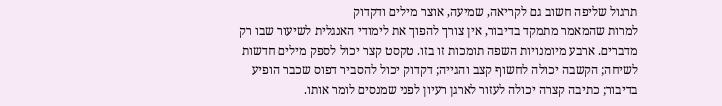תרגול שליפה חשוב גם לקריאה, שמיעה, אוצר מילים ודקדוק
למרות שהמאמר מתמקד בדיבור, אין צורך להפוך את לימודי האנגלית לשיעור שבו רק מדברים. ארבע מיומנויות השפה תומכות זו בזו. טקסט קצר יכול לספק מילים חדשות לשיחה; הקשבה יכולה לחשוף קצב והגייה; דקדוק יכול להסביר דפוס שכבר הופיע בדיבור; כתיבה קצרה יכולה לעזור לארגן רעיון לפני שמנסים לומר אותו.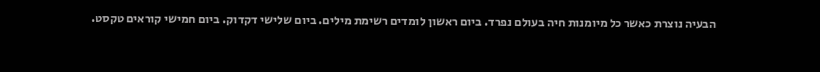הבעיה נוצרת כאשר כל מיומנות חיה בעולם נפרד. ביום ראשון לומדים רשימת מילים. ביום שלישי דקדוק. ביום חמישי קוראים טקסט.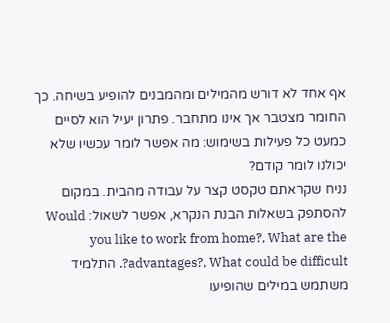אף אחד לא דורש מהמילים ומהמבנים להופיע בשיחה. כך החומר מצטבר אך אינו מתחבר. פתרון יעיל הוא לסיים כמעט כל פעילות בשימוש: מה אפשר לומר עכשיו שלא יכולנו לומר קודם?
נניח שקראתם טקסט קצר על עבודה מהבית. במקום להסתפק בשאלות הבנת הנקרא, אפשר לשאול: Would you like to work from home?, What are the advantages?, What could be difficult?. התלמיד משתמש במילים שהופיעו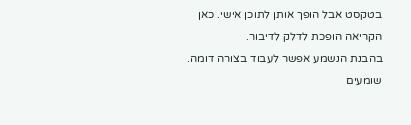בטקסט אבל הופך אותן לתוכן אישי. כאן הקריאה הופכת לדלק לדיבור.
בהבנת הנשמע אפשר לעבוד בצורה דומה. שומעים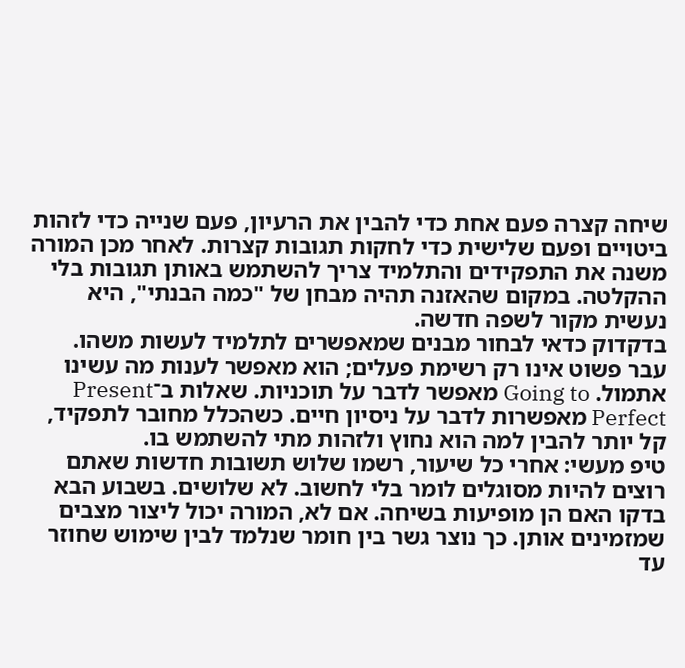שיחה קצרה פעם אחת כדי להבין את הרעיון, פעם שנייה כדי לזהות ביטויים ופעם שלישית כדי לחקות תגובות קצרות. לאחר מכן המורה משנה את התפקידים והתלמיד צריך להשתמש באותן תגובות בלי ההקלטה. במקום שהאזנה תהיה מבחן של "כמה הבנתי", היא נעשית מקור לשפה חדשה.
בדקדוק כדאי לבחור מבנים שמאפשרים לתלמיד לעשות משהו. עבר פשוט אינו רק רשימת פעלים; הוא מאפשר לענות מה עשינו אתמול. Going to מאפשר לדבר על תוכניות. שאלות ב־Present Perfect מאפשרות לדבר על ניסיון חיים. כשהכלל מחובר לתפקיד, קל יותר להבין למה הוא נחוץ ולזהות מתי להשתמש בו.
טיפ מעשי: אחרי כל שיעור, רשמו שלוש תשובות חדשות שאתם רוצים להיות מסוגלים לומר בלי לחשוב. לא שלושים. בשבוע הבא בדקו האם הן מופיעות בשיחה. אם לא, המורה יכול ליצור מצבים שמזמינים אותן. כך נוצר גשר בין חומר שנלמד לבין שימוש שחוזר עד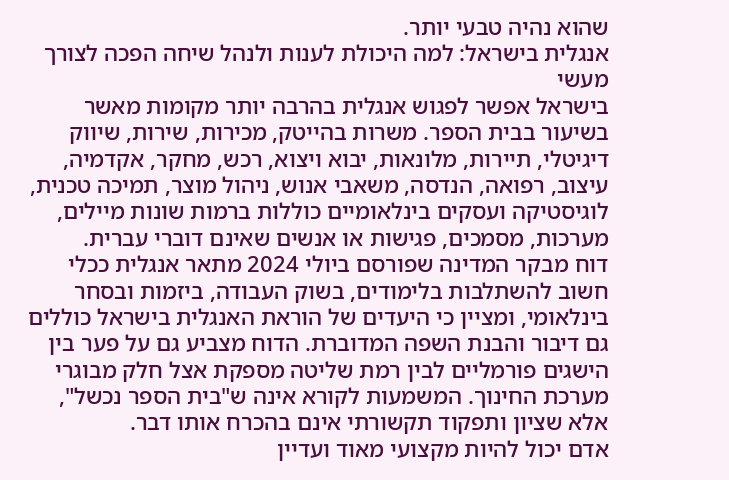שהוא נהיה טבעי יותר.
אנגלית בישראל: למה היכולת לענות ולנהל שיחה הפכה לצורך מעשי
בישראל אפשר לפגוש אנגלית בהרבה יותר מקומות מאשר בשיעור בבית הספר. משרות בהייטק, מכירות, שירות, שיווק דיגיטלי, תיירות, מלונאות, יבוא ויצוא, רכש, מחקר, אקדמיה, עיצוב, רפואה, הנדסה, משאבי אנוש, ניהול מוצר, תמיכה טכנית, לוגיסטיקה ועסקים בינלאומיים כוללות ברמות שונות מיילים, מערכות, מסמכים, פגישות או אנשים שאינם דוברי עברית.
דוח מבקר המדינה שפורסם ביולי 2024 מתאר אנגלית ככלי חשוב להשתלבות בלימודים, בשוק העבודה, ביזמות ובסחר בינלאומי, ומציין כי היעדים של הוראת האנגלית בישראל כוללים גם דיבור והבנת השפה המדוברת. הדוח מצביע גם על פער בין הישגים פורמליים לבין רמת שליטה מספקת אצל חלק מבוגרי מערכת החינוך. המשמעות לקורא אינה ש"בית הספר נכשל", אלא שציון ותפקוד תקשורתי אינם בהכרח אותו דבר.
אדם יכול להיות מקצועי מאוד ועדיין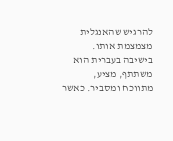להרגיש שהאנגלית מצמצמת אותו. בישיבה בעברית הוא משתתף, מציע, מתווכח ומסביר. כאשר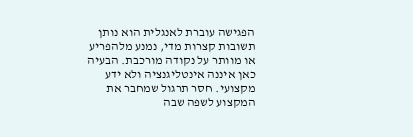הפגישה עוברת לאנגלית הוא נותן תשובות קצרות מדי, נמנע מלהפריע או מוותר על נקודה מורכבת. הבעיה כאן איננה אינטליגנציה ולא ידע מקצועי. חסר תרגול שמחבר את המקצוע לשפה שבה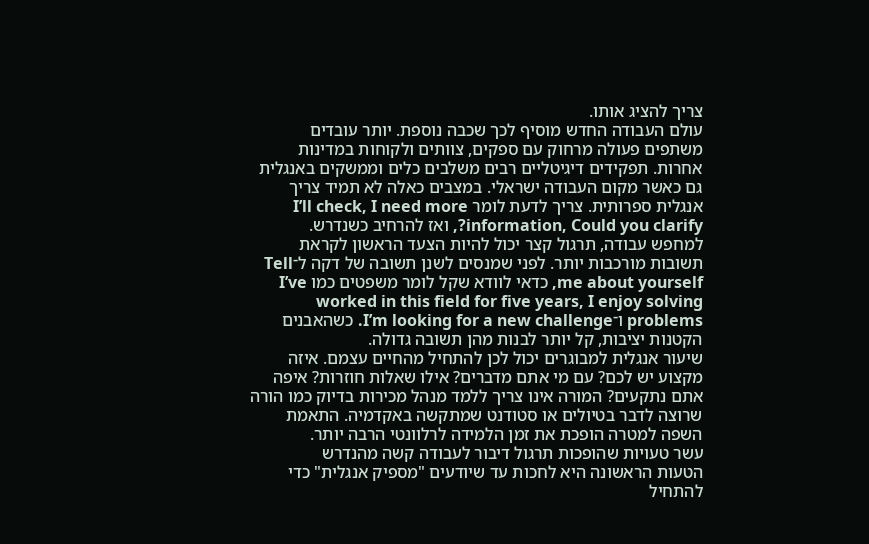צריך להציג אותו.
עולם העבודה החדש מוסיף לכך שכבה נוספת. יותר עובדים משתפים פעולה מרחוק עם ספקים, צוותים ולקוחות במדינות אחרות. תפקידים דיגיטליים רבים משלבים כלים וממשקים באנגלית גם כאשר מקום העבודה ישראלי. במצבים כאלה לא תמיד צריך אנגלית ספרותית. צריך לדעת לומר I’ll check, I need more information, Could you clarify?, ואז להרחיב כשנדרש.
למחפש עבודה, תרגול קצר יכול להיות הצעד הראשון לקראת תשובות מורכבות יותר. לפני שמנסים לשנן תשובה של דקה ל־Tell me about yourself, כדאי לוודא שקל לומר משפטים כמו I’ve worked in this field for five years, I enjoy solving problems ו־I’m looking for a new challenge. כשהאבנים הקטנות יציבות, קל יותר לבנות מהן תשובה גדולה.
שיעור אנגלית למבוגרים יכול לכן להתחיל מהחיים עצמם. איזה מקצוע יש לכם? עם מי אתם מדברים? אילו שאלות חוזרות? איפה אתם נתקעים? המורה אינו צריך ללמד מנהל מכירות בדיוק כמו הורה שרוצה לדבר בטיולים או סטודנט שמתקשה באקדמיה. התאמת השפה למטרה הופכת את זמן הלמידה לרלוונטי הרבה יותר.
עשר טעויות שהופכות תרגול דיבור לעבודה קשה מהנדרש
הטעות הראשונה היא לחכות עד שיודעים "מספיק אנגלית" כדי להתחיל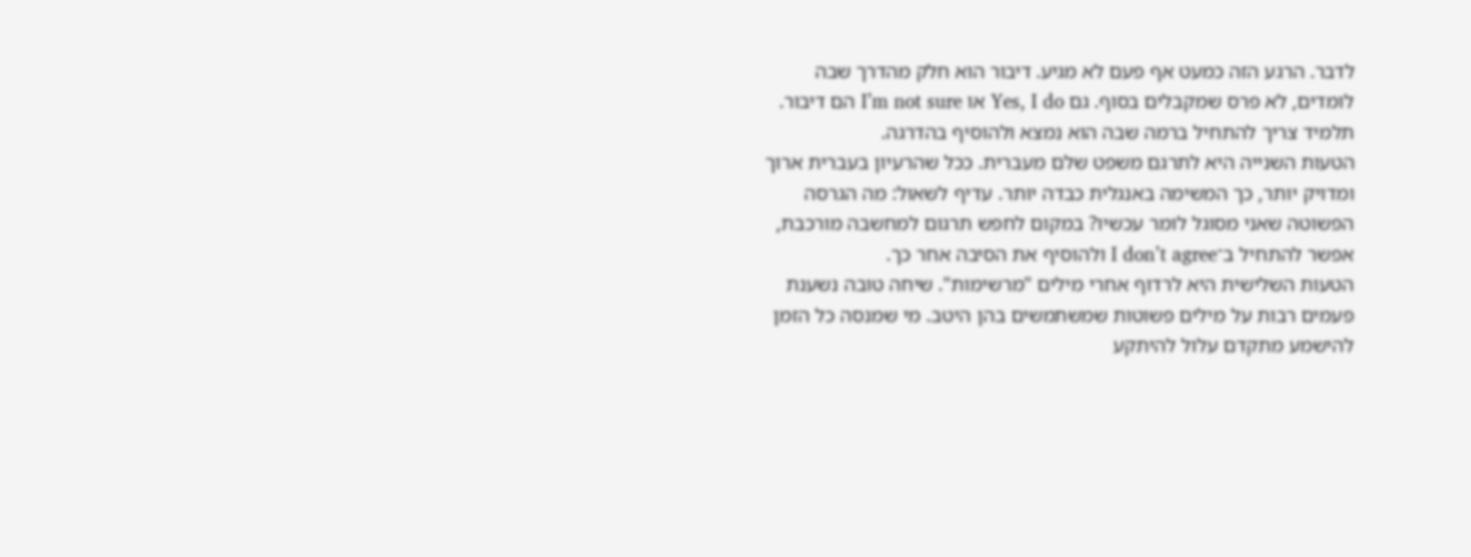לדבר. הרגע הזה כמעט אף פעם לא מגיע. דיבור הוא חלק מהדרך שבה לומדים, לא פרס שמקבלים בסוף. גם Yes, I do או I’m not sure הם דיבור. תלמיד צריך להתחיל ברמה שבה הוא נמצא ולהוסיף בהדרגה.
הטעות השנייה היא לתרגם משפט שלם מעברית. ככל שהרעיון בעברית ארוך ומדויק יותר, כך המשימה באנגלית כבדה יותר. עדיף לשאול: מה הגרסה הפשוטה שאני מסוגל לומר עכשיו? במקום לחפש תרגום למחשבה מורכבת, אפשר להתחיל ב־I don’t agree ולהוסיף את הסיבה אחר כך.
הטעות השלישית היא לרדוף אחרי מילים "מרשימות". שיחה טובה נשענת פעמים רבות על מילים פשוטות שמשתמשים בהן היטב. מי שמנסה כל הזמן להישמע מתקדם עלול להיתקע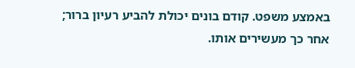באמצע משפט. קודם בונים יכולת להביע רעיון ברור; אחר כך מעשירים אותו.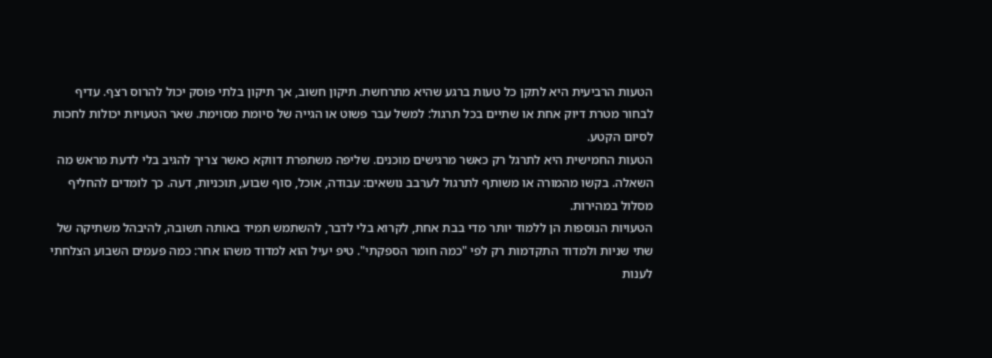הטעות הרביעית היא לתקן כל טעות ברגע שהיא מתרחשת. תיקון חשוב, אך תיקון בלתי פוסק יכול להרוס רצף. עדיף לבחור מטרת דיוק אחת או שתיים בכל תרגול: למשל עבר פשוט או הגייה של סיומת מסוימת. שאר הטעויות יכולות לחכות לסיום הקטע.
הטעות החמישית היא לתרגל רק כאשר מרגישים מוכנים. שליפה משתפרת דווקא כאשר צריך להגיב בלי לדעת מראש מה השאלה. בקשו מהמורה או משותף לתרגול לערבב נושאים: עבודה, אוכל, סוף שבוע, תוכניות, דעה. כך לומדים להחליף מסלול במהירות.
הטעויות הנוספות הן ללמוד יותר מדי בבת אחת, לקרוא בלי לדבר, להשתמש תמיד באותה תשובה, להיבהל משתיקה של שתי שניות ולמדוד התקדמות רק לפי "כמה חומר הספקתי". טיפ יעיל הוא למדוד משהו אחר: כמה פעמים השבוע הצלחתי לענות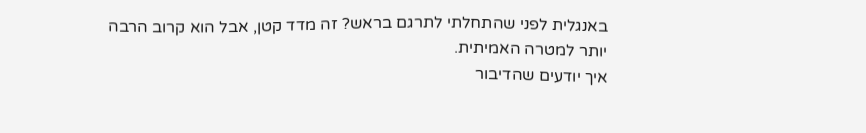באנגלית לפני שהתחלתי לתרגם בראש? זה מדד קטן, אבל הוא קרוב הרבה יותר למטרה האמיתית.
איך יודעים שהדיבור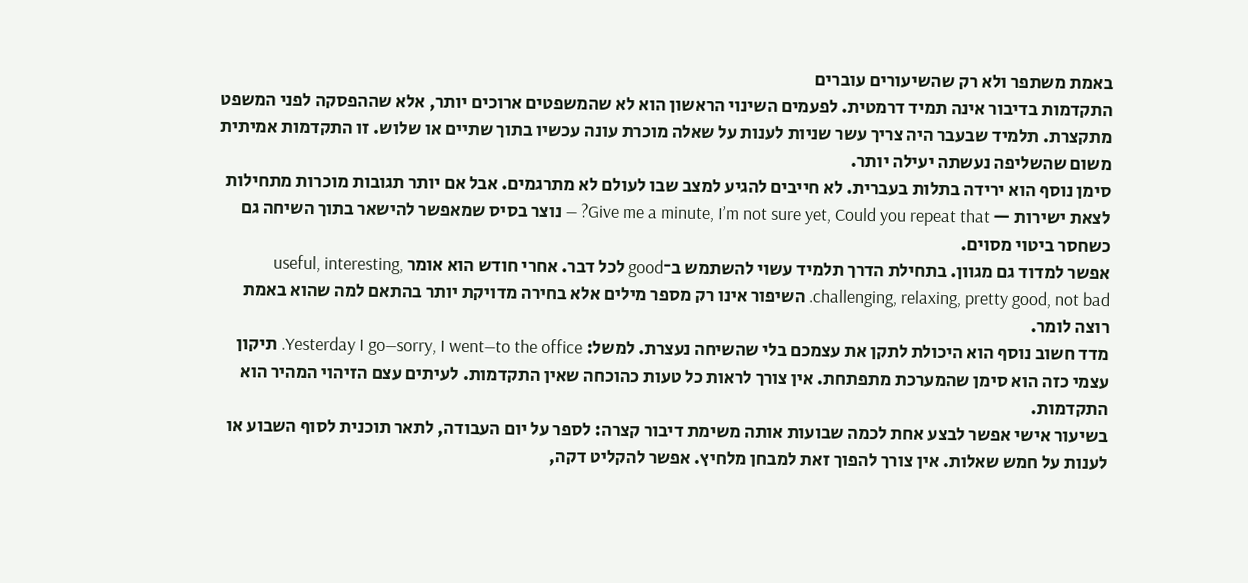באמת משתפר ולא רק שהשיעורים עוברים
התקדמות בדיבור אינה תמיד דרמטית. לפעמים השינוי הראשון הוא לא שהמשפטים ארוכים יותר, אלא שההפסקה לפני המשפט מתקצרת. תלמיד שבעבר היה צריך עשר שניות לענות על שאלה מוכרת עונה עכשיו בתוך שתיים או שלוש. זו התקדמות אמיתית משום שהשליפה נעשתה יעילה יותר.
סימן נוסף הוא ירידה בתלות בעברית. לא חייבים להגיע למצב שבו לעולם לא מתרגמים. אבל אם יותר תגובות מוכרות מתחילות לצאת ישירות — Give me a minute, I’m not sure yet, Could you repeat that? — נוצר בסיס שמאפשר להישאר בתוך השיחה גם כשחסר ביטוי מסוים.
אפשר למדוד גם מגוון. בתחילת הדרך תלמיד עשוי להשתמש ב־good לכל דבר. אחרי חודש הוא אומר useful, interesting, challenging, relaxing, pretty good, not bad. השיפור אינו רק מספר מילים אלא בחירה מדויקת יותר בהתאם למה שהוא באמת רוצה לומר.
מדד חשוב נוסף הוא היכולת לתקן את עצמכם בלי שהשיחה נעצרת. למשל: Yesterday I go—sorry, I went—to the office. תיקון עצמי כזה הוא סימן שהמערכת מתפתחת. אין צורך לראות כל טעות כהוכחה שאין התקדמות. לעיתים עצם הזיהוי המהיר הוא התקדמות.
בשיעור אישי אפשר לבצע אחת לכמה שבועות אותה משימת דיבור קצרה: לספר על יום העבודה, לתאר תוכנית לסוף השבוע או לענות על חמש שאלות. אין צורך להפוך זאת למבחן מלחיץ. אפשר להקליט דקה,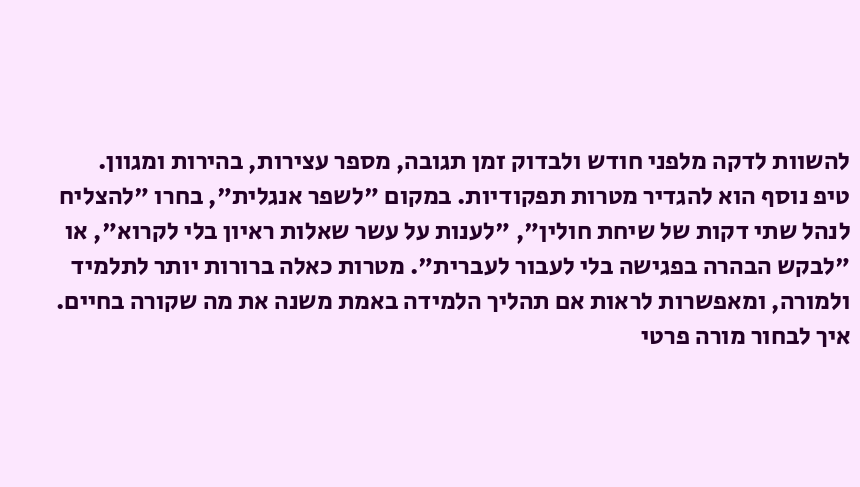להשוות לדקה מלפני חודש ולבדוק זמן תגובה, מספר עצירות, בהירות ומגוון.
טיפ נוסף הוא להגדיר מטרות תפקודיות. במקום "לשפר אנגלית", בחרו "להצליח לנהל שתי דקות של שיחת חולין", "לענות על עשר שאלות ראיון בלי לקרוא", או "לבקש הבהרה בפגישה בלי לעבור לעברית". מטרות כאלה ברורות יותר לתלמיד ולמורה, ומאפשרות לראות אם תהליך הלמידה באמת משנה את מה שקורה בחיים.
איך לבחור מורה פרטי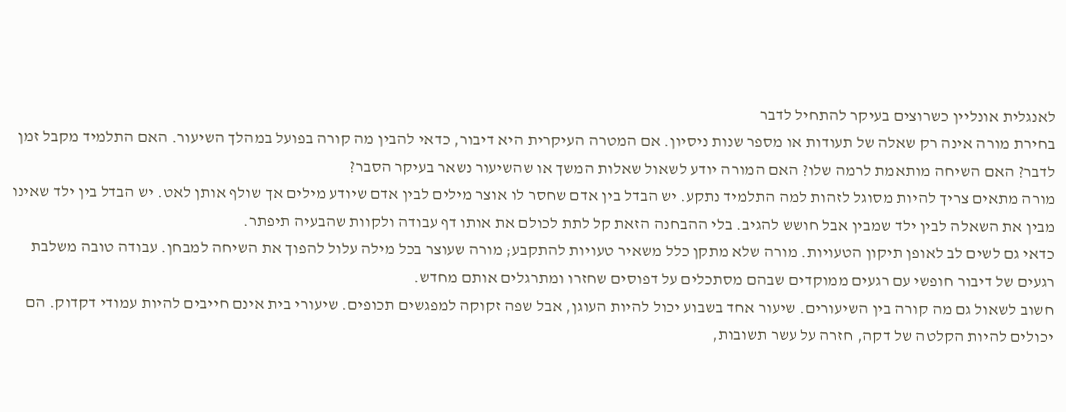לאנגלית אונליין כשרוצים בעיקר להתחיל לדבר
בחירת מורה אינה רק שאלה של תעודות או מספר שנות ניסיון. אם המטרה העיקרית היא דיבור, כדאי להבין מה קורה בפועל במהלך השיעור. האם התלמיד מקבל זמן לדבר? האם השיחה מותאמת לרמה שלו? האם המורה יודע לשאול שאלות המשך או שהשיעור נשאר בעיקר הסבר?
מורה מתאים צריך להיות מסוגל לזהות למה התלמיד נתקע. יש הבדל בין אדם שחסר לו אוצר מילים לבין אדם שיודע מילים אך שולף אותן לאט. יש הבדל בין ילד שאינו מבין את השאלה לבין ילד שמבין אבל חושש להגיב. בלי ההבחנה הזאת קל לתת לכולם את אותו דף עבודה ולקוות שהבעיה תיפתר.
כדאי גם לשים לב לאופן תיקון הטעויות. מורה שלא מתקן כלל משאיר טעויות להתקבע; מורה שעוצר בכל מילה עלול להפוך את השיחה למבחן. עבודה טובה משלבת רגעים של דיבור חופשי עם רגעים ממוקדים שבהם מסתכלים על דפוסים שחזרו ומתרגלים אותם מחדש.
חשוב לשאול גם מה קורה בין השיעורים. שיעור אחד בשבוע יכול להיות העוגן, אבל שפה זקוקה למפגשים תכופים. שיעורי בית אינם חייבים להיות עמודי דקדוק. הם יכולים להיות הקלטה של דקה, חזרה על עשר תשובות,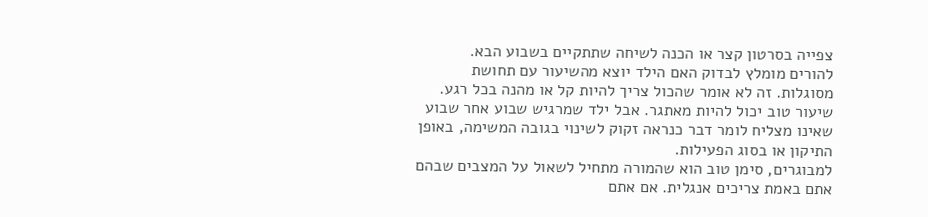צפייה בסרטון קצר או הכנה לשיחה שתתקיים בשבוע הבא.
להורים מומלץ לבדוק האם הילד יוצא מהשיעור עם תחושת מסוגלות. זה לא אומר שהכול צריך להיות קל או מהנה בכל רגע. שיעור טוב יכול להיות מאתגר. אבל ילד שמרגיש שבוע אחר שבוע שאינו מצליח לומר דבר כנראה זקוק לשינוי בגובה המשימה, באופן התיקון או בסוג הפעילות.
למבוגרים, סימן טוב הוא שהמורה מתחיל לשאול על המצבים שבהם אתם באמת צריכים אנגלית. אם אתם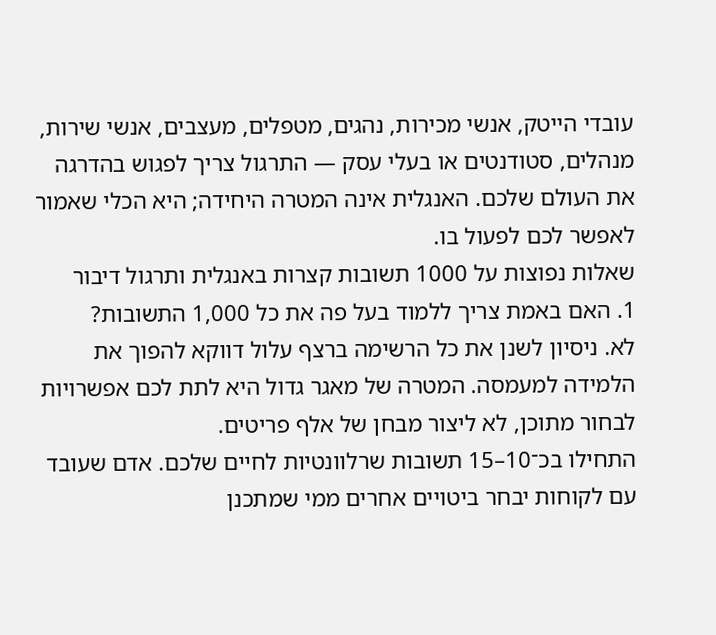עובדי הייטק, אנשי מכירות, נהגים, מטפלים, מעצבים, אנשי שירות, מנהלים, סטודנטים או בעלי עסק — התרגול צריך לפגוש בהדרגה את העולם שלכם. האנגלית אינה המטרה היחידה; היא הכלי שאמור לאפשר לכם לפעול בו.
שאלות נפוצות על 1000 תשובות קצרות באנגלית ותרגול דיבור
1. האם באמת צריך ללמוד בעל פה את כל 1,000 התשובות?
לא. ניסיון לשנן את כל הרשימה ברצף עלול דווקא להפוך את הלמידה למעמסה. המטרה של מאגר גדול היא לתת לכם אפשרויות לבחור מתוכן, לא ליצור מבחן של אלף פריטים.
התחילו בכ־10–15 תשובות שרלוונטיות לחיים שלכם. אדם שעובד עם לקוחות יבחר ביטויים אחרים ממי שמתכנן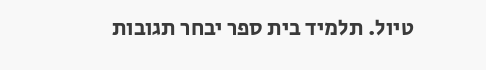טיול. תלמיד בית ספר יבחר תגובות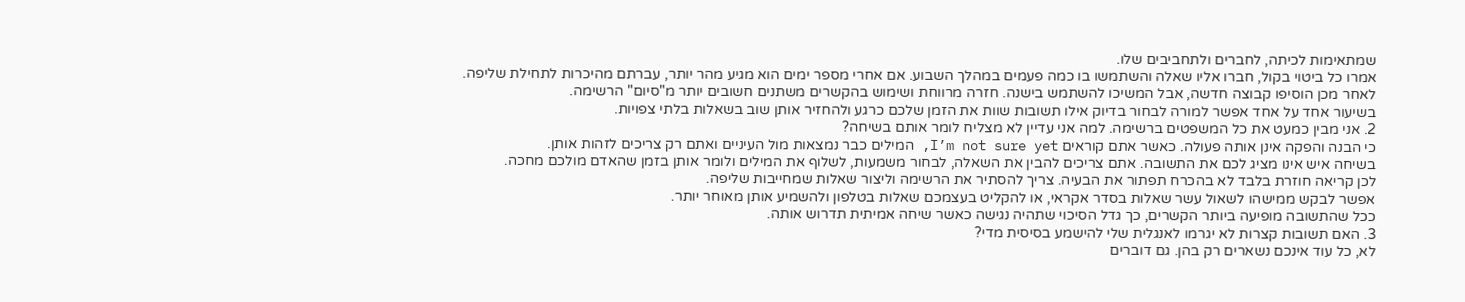שמתאימות לכיתה, לחברים ולתחביבים שלו.
אמרו כל ביטוי בקול, חברו אליו שאלה והשתמשו בו כמה פעמים במהלך השבוע. אם אחרי מספר ימים הוא מגיע מהר יותר, עברתם מהיכרות לתחילת שליפה.
לאחר מכן הוסיפו קבוצה חדשה, אבל המשיכו להשתמש בישנה. חזרה מרווחת ושימוש בהקשרים משתנים חשובים יותר מ"סיום" הרשימה.
בשיעור אחד על אחד אפשר למורה לבחור בדיוק אילו תשובות שוות את הזמן שלכם כרגע ולהחזיר אותן שוב בשאלות בלתי צפויות.
2. אני מבין כמעט את כל המשפטים ברשימה. למה אני עדיין לא מצליח לומר אותם בשיחה?
כי הבנה והפקה אינן אותה פעולה. כאשר אתם קוראים I’m not sure yet, המילים כבר נמצאות מול העיניים ואתם רק צריכים לזהות אותן.
בשיחה איש אינו מציג לכם את התשובה. אתם צריכים להבין את השאלה, לבחור משמעות, לשלוף את המילים ולומר אותן בזמן שהאדם מולכם מחכה.
לכן קריאה חוזרת בלבד לא בהכרח תפתור את הבעיה. צריך להסתיר את הרשימה וליצור שאלות שמחייבות שליפה.
אפשר לבקש ממישהו לשאול עשר שאלות בסדר אקראי, או להקליט בעצמכם שאלות בטלפון ולהשמיע אותן מאוחר יותר.
ככל שהתשובה מופיעה ביותר הקשרים, כך גדל הסיכוי שתהיה נגישה כאשר שיחה אמיתית תדרוש אותה.
3. האם תשובות קצרות לא יגרמו לאנגלית שלי להישמע בסיסית מדי?
לא, כל עוד אינכם נשארים רק בהן. גם דוברים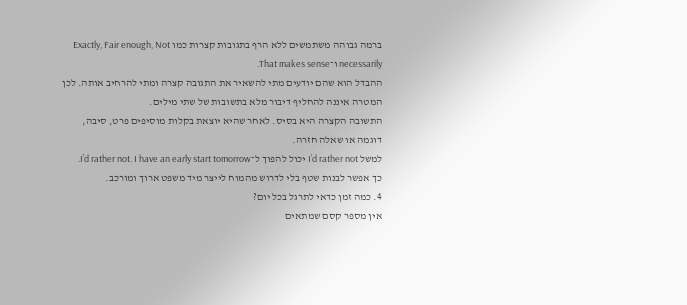ברמה גבוהה משתמשים ללא הרף בתגובות קצרות כמו Exactly, Fair enough, Not necessarily ו־That makes sense.
ההבדל הוא שהם יודעים מתי להשאיר את התגובה קצרה ומתי להרחיב אותה. לכן המטרה איננה להחליף דיבור מלא בתשובות של שתי מילים.
התשובה הקצרה היא בסיס. לאחר שהיא יוצאת בקלות מוסיפים פרט, סיבה, דוגמה או שאלה חזרה.
למשל I’d rather not יכול להפוך ל־I’d rather not. I have an early start tomorrow.
כך אפשר לבנות שטף בלי לדרוש מהמוח לייצר מיד משפט ארוך ומורכב.
4. כמה זמן כדאי לתרגל בכל יום?
אין מספר קסם שמתאים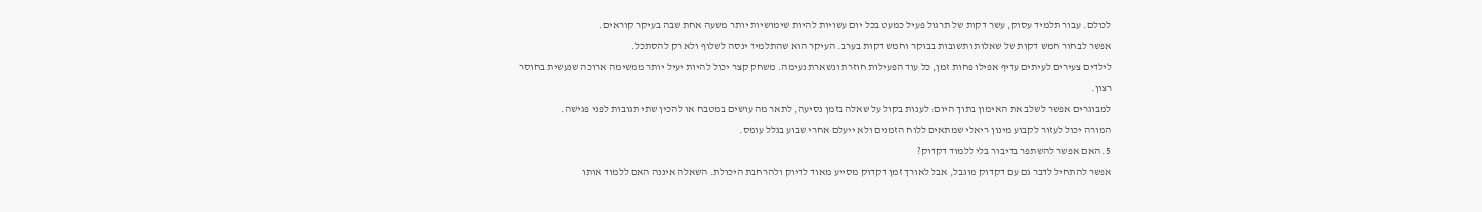לכולם. עבור תלמיד עסוק, עשר דקות של תרגול פעיל כמעט בכל יום עשויות להיות שימושיות יותר משעה אחת שבה בעיקר קוראים.
אפשר לבחור חמש דקות של שאלות ותשובות בבוקר וחמש דקות בערב. העיקר הוא שהתלמיד ינסה לשלוף ולא רק להסתכל.
לילדים צעירים לעיתים עדיף אפילו פחות זמן, כל עוד הפעילות חוזרת ונשארת נעימה. משחק קצר יכול להיות יעיל יותר ממשימה ארוכה שנעשית בחוסר רצון.
למבוגרים אפשר לשלב את האימון בתוך היום: לענות בקול על שאלה בזמן נסיעה, לתאר מה עושים במטבח או להכין שתי תגובות לפני פגישה.
המורה יכול לעזור לקבוע מינון ריאלי שמתאים ללוח הזמנים ולא ייעלם אחרי שבוע בגלל עומס.
5. האם אפשר להשתפר בדיבור בלי ללמוד דקדוק?
אפשר להתחיל לדבר גם עם דקדוק מוגבל, אבל לאורך זמן דקדוק מסייע מאוד לדיוק ולהרחבת היכולת. השאלה איננה האם ללמוד אותו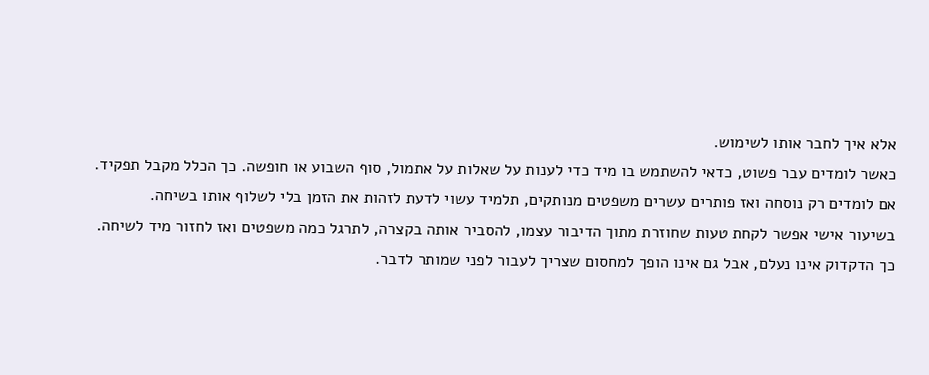אלא איך לחבר אותו לשימוש.
כאשר לומדים עבר פשוט, כדאי להשתמש בו מיד כדי לענות על שאלות על אתמול, סוף השבוע או חופשה. כך הכלל מקבל תפקיד.
אם לומדים רק נוסחה ואז פותרים עשרים משפטים מנותקים, תלמיד עשוי לדעת לזהות את הזמן בלי לשלוף אותו בשיחה.
בשיעור אישי אפשר לקחת טעות שחוזרת מתוך הדיבור עצמו, להסביר אותה בקצרה, לתרגל כמה משפטים ואז לחזור מיד לשיחה.
כך הדקדוק אינו נעלם, אבל גם אינו הופך למחסום שצריך לעבור לפני שמותר לדבר.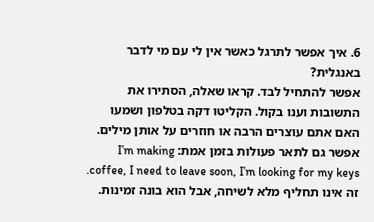6. איך אפשר לתרגל כאשר אין לי עם מי לדבר באנגלית?
אפשר להתחיל לבד. קראו שאלה, הסתירו את התשובות וענו בקול. הקליטו דקה בטלפון ושמעו האם אתם עוצרים הרבה או חוזרים על אותן מילים.
אפשר גם לתאר פעולות בזמן אמת: I’m making coffee, I need to leave soon, I’m looking for my keys. זה אינו תחליף מלא לשיחה, אבל הוא בונה זמינות.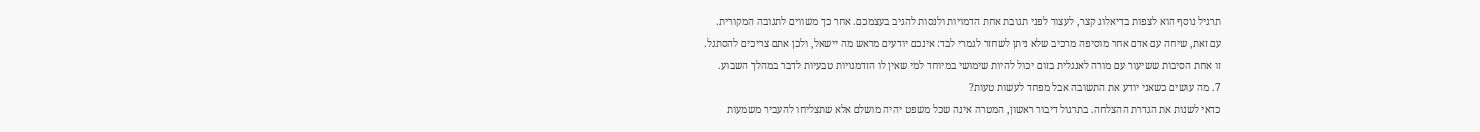תרגיל נוסף הוא לצפות בדיאלוג קצר, לעצור לפני תגובת אחת הדמויות ולנסות להגיב בעצמכם. אחר כך משווים לתגובה המקורית.
עם זאת, שיחה עם אדם אחר מוסיפה מרכיב שלא ניתן לשחזר לגמרי לבד: אינכם יודעים מראש מה יישאל, ולכן אתם צריכים להסתגל.
זו אחת הסיבות ששיעור עם מורה לאנגלית בזום יכול להיות שימושי במיוחד למי שאין לו הזדמנויות טבעיות לדבר במהלך השבוע.
7. מה עושים כשאני יודע את התשובה אבל מפחד לעשות טעות?
כדאי לשנות את הגדרת ההצלחה. בתרגול דיבור ראשון, המטרה אינה שכל משפט יהיה מושלם אלא שתצליחו להעביר משמעות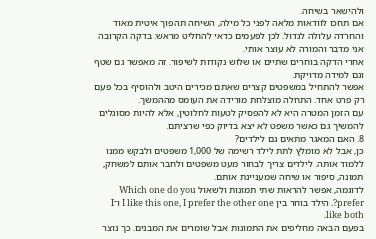ולהישאר בשיחה.
אם תחכו לוודאות מלאה לפני כל מילה, השיחה תהפוך איטית מאוד והחרדה עלולה לגדול. לכן לפעמים כדאי להחליט מראש: בדקה הקרובה אני מדבר והמורה לא עוצר אותי.
אחרי הדקה בוחרים שתיים או שלוש נקודות לשיפור. זה מאפשר גם שטף וגם למידה מדויקת.
אפשר להתחיל במשפטים קצרים שאתם מכירים היטב ולהוסיף בכל פעם רק פרט אחד. התחלה מוצלחת מורידה את העומס מההמשך.
עם הזמן המטרה היא לא להפסיק לטעות לחלוטין, אלא להיות מסוגלים להמשיך גם כאשר משפט לא יצא בדיוק כפי שרציתם.
8. האם המאגר מתאים גם לילדים?
כן, אבל לא מומלץ לתת לילד רשימה של 1,000 משפטים ולבקש ממנו ללמוד אותה. לילדים צריך לבחור מעט משפטים ולחבר אותם למשחק, תמונה, סיפור או שיחה שמעניינת אותם.
לדוגמה, אפשר להראות שתי תמונות ולשאול Which one do you prefer?. הילד בוחר בין I like this one, I prefer the other one ו־I like both.
בפעם הבאה מחליפים את התמונות אבל שומרים את המבנים. כך נוצר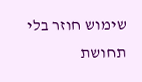שימוש חוזר בלי תחושת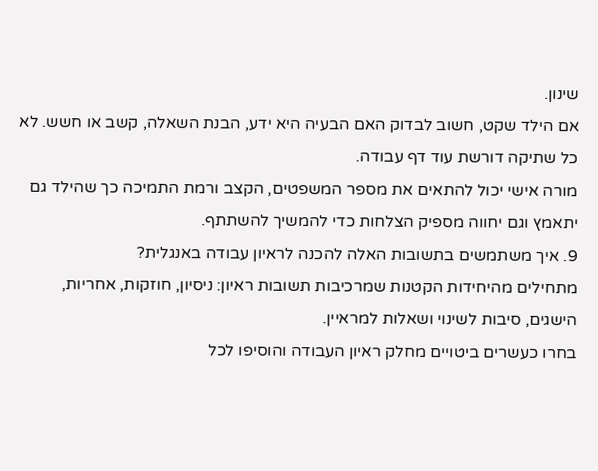שינון.
אם הילד שקט, חשוב לבדוק האם הבעיה היא ידע, הבנת השאלה, קשב או חשש. לא כל שתיקה דורשת עוד דף עבודה.
מורה אישי יכול להתאים את מספר המשפטים, הקצב ורמת התמיכה כך שהילד גם יתאמץ וגם יחווה מספיק הצלחות כדי להמשיך להשתתף.
9. איך משתמשים בתשובות האלה להכנה לראיון עבודה באנגלית?
מתחילים מהיחידות הקטנות שמרכיבות תשובות ראיון: ניסיון, חוזקות, אחריות, הישגים, סיבות לשינוי ושאלות למראיין.
בחרו כעשרים ביטויים מחלק ראיון העבודה והוסיפו לכל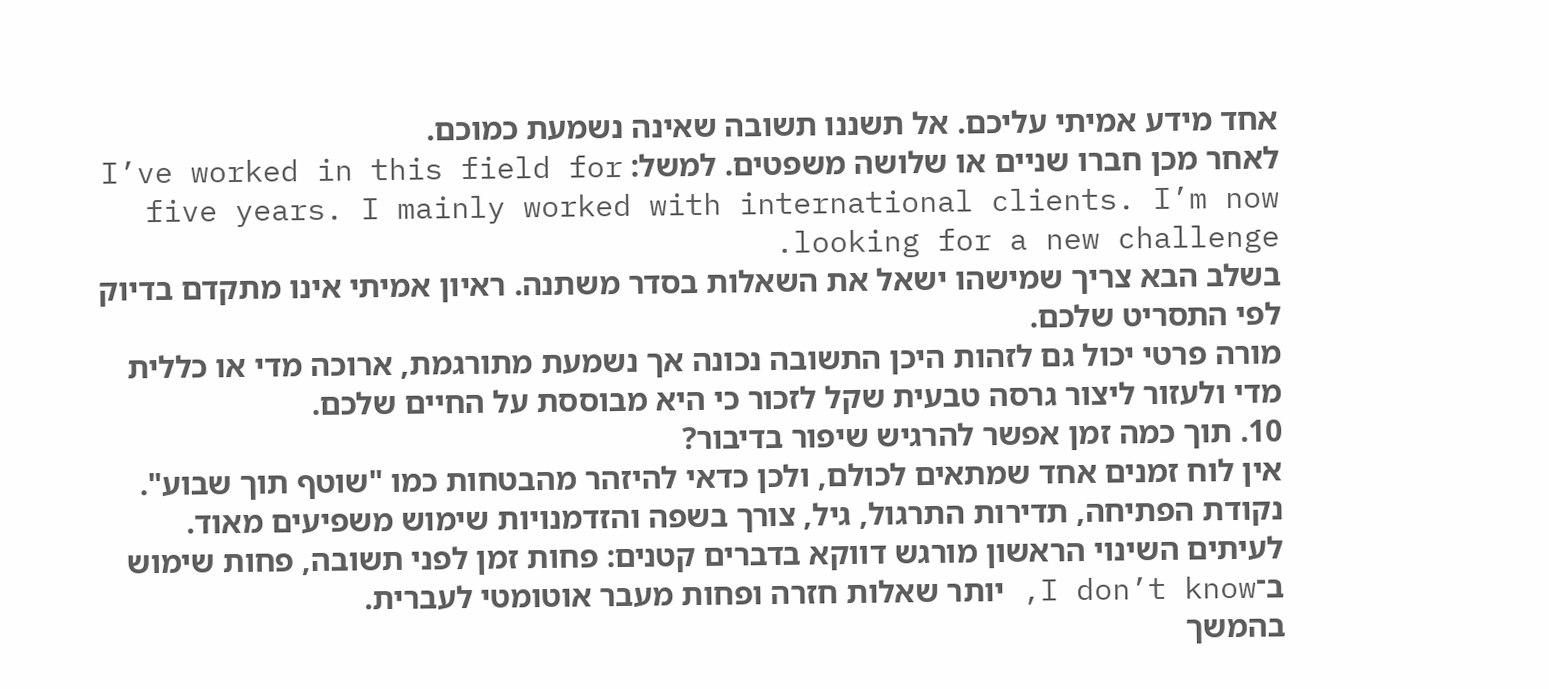אחד מידע אמיתי עליכם. אל תשננו תשובה שאינה נשמעת כמוכם.
לאחר מכן חברו שניים או שלושה משפטים. למשל: I’ve worked in this field for five years. I mainly worked with international clients. I’m now looking for a new challenge.
בשלב הבא צריך שמישהו ישאל את השאלות בסדר משתנה. ראיון אמיתי אינו מתקדם בדיוק לפי התסריט שלכם.
מורה פרטי יכול גם לזהות היכן התשובה נכונה אך נשמעת מתורגמת, ארוכה מדי או כללית מדי ולעזור ליצור גרסה טבעית שקל לזכור כי היא מבוססת על החיים שלכם.
10. תוך כמה זמן אפשר להרגיש שיפור בדיבור?
אין לוח זמנים אחד שמתאים לכולם, ולכן כדאי להיזהר מהבטחות כמו "שוטף תוך שבוע". נקודת הפתיחה, תדירות התרגול, גיל, צורך בשפה והזדמנויות שימוש משפיעים מאוד.
לעיתים השינוי הראשון מורגש דווקא בדברים קטנים: פחות זמן לפני תשובה, פחות שימוש ב־I don’t know, יותר שאלות חזרה ופחות מעבר אוטומטי לעברית.
בהמשך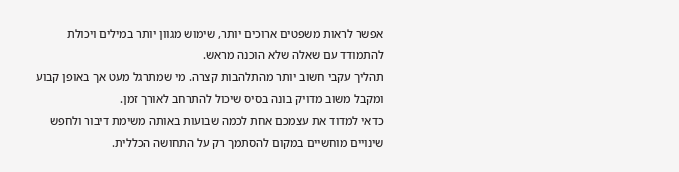אפשר לראות משפטים ארוכים יותר, שימוש מגוון יותר במילים ויכולת להתמודד עם שאלה שלא הוכנה מראש.
תהליך עקבי חשוב יותר מהתלהבות קצרה. מי שמתרגל מעט אך באופן קבוע ומקבל משוב מדויק בונה בסיס שיכול להתרחב לאורך זמן.
כדאי למדוד את עצמכם אחת לכמה שבועות באותה משימת דיבור ולחפש שינויים מוחשיים במקום להסתמך רק על התחושה הכללית.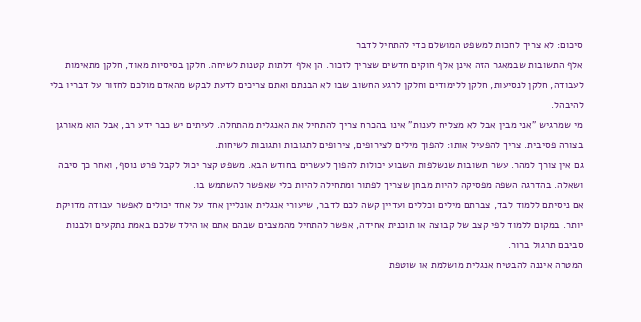סיכום: לא צריך לחכות למשפט המושלם כדי להתחיל לדבר
אלף התשובות שבמאגר הזה אינן אלף חוקים חדשים שצריך לזכור. הן אלף דלתות קטנות לשיחה. חלקן בסיסיות מאוד, חלקן מתאימות לעבודה, חלקן לנסיעות, חלקן ללימודים וחלקן לרגע החשוב שבו לא הבנתם ואתם צריכים לדעת לבקש מהאדם מולכם לחזור על דבריו בלי להיבהל.
מי שמרגיש "אני מבין אבל לא מצליח לענות" אינו בהכרח צריך להתחיל את האנגלית מהתחלה. לעיתים יש כבר ידע רב, אבל הוא מאורגן בצורה פסיבית. צריך להפעיל אותו: להפוך מילים לצירופים, צירופים לתגובות ותגובות לשיחות.
גם אין צורך למהר. עשר תשובות שנשלפות השבוע יכולות להפוך לעשרים בחודש הבא. משפט קצר יכול לקבל פרט נוסף, ואחר כך סיבה ושאלה. בהדרגה השפה מפסיקה להיות מבחן שצריך לפתור ומתחילה להיות כלי שאפשר להשתמש בו.
אם ניסיתם ללמוד לבד, צברתם מילים וכללים ועדיין קשה לכם לדבר, שיעורי אנגלית אונליין אחד על אחד יכולים לאפשר עבודה מדויקת יותר. במקום ללמוד לפי קצב של קבוצה או תוכנית אחידה, אפשר להתחיל מהמצבים שבהם אתם או הילד שלכם באמת נתקעים ולבנות סביבם תרגול ברור.
המטרה איננה להבטיח אנגלית מושלמת או שוטפת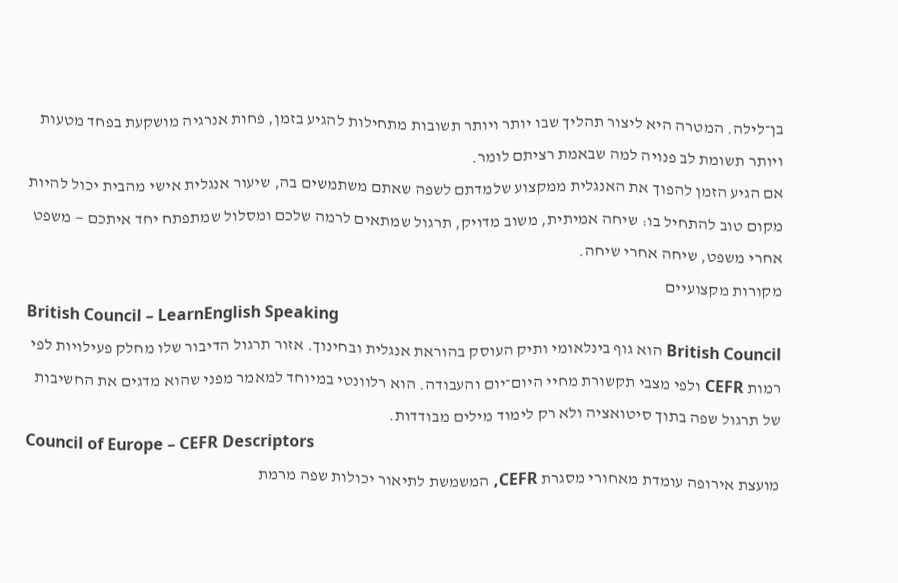בן־לילה. המטרה היא ליצור תהליך שבו יותר ויותר תשובות מתחילות להגיע בזמן, פחות אנרגיה מושקעת בפחד מטעות ויותר תשומת לב פנויה למה שבאמת רציתם לומר.
אם הגיע הזמן להפוך את האנגלית ממקצוע שלמדתם לשפה שאתם משתמשים בה, שיעור אנגלית אישי מהבית יכול להיות מקום טוב להתחיל בו: שיחה אמיתית, משוב מדויק, תרגול שמתאים לרמה שלכם ומסלול שמתפתח יחד איתכם — משפט אחרי משפט, שיחה אחרי שיחה.
מקורות מקצועיים
British Council – LearnEnglish Speaking
British Council הוא גוף בינלאומי ותיק העוסק בהוראת אנגלית ובחינוך. אזור תרגול הדיבור שלו מחלק פעילויות לפי רמות CEFR ולפי מצבי תקשורת מחיי היום־יום והעבודה. הוא רלוונטי במיוחד למאמר מפני שהוא מדגים את החשיבות של תרגול שפה בתוך סיטואציה ולא רק לימוד מילים מבודדות.
Council of Europe – CEFR Descriptors
מועצת אירופה עומדת מאחורי מסגרת CEFR, המשמשת לתיאור יכולות שפה מרמת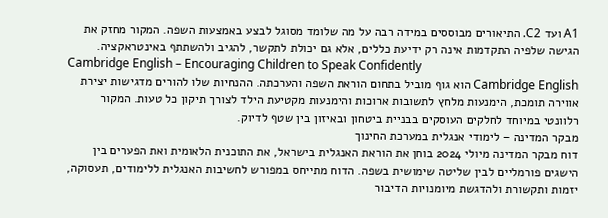A1 ועד C2. התיאורים מבוססים במידה רבה על מה שלומד מסוגל לבצע באמצעות השפה. המקור מחזק את הגישה שלפיה התקדמות אינה רק ידיעת כללים, אלא גם יכולת לתקשר, להגיב ולהשתתף באינטראקציה.
Cambridge English – Encouraging Children to Speak Confidently
Cambridge English הוא גוף מוביל בתחום הוראת השפה והערכתה. ההנחיות שלו להורים מדגישות יצירת אווירה תומכת, הימנעות מלחץ לתשובות ארוכות והימנעות מקטיעת הילד לצורך תיקון כל טעות. המקור רלוונטי במיוחד לחלקים העוסקים בבניית ביטחון ובאיזון בין שטף לדיוק.
מבקר המדינה – לימודי אנגלית במערכת החינוך
דוח מבקר המדינה מיולי 2024 בוחן את הוראת האנגלית בישראל, את התוכנית הלאומית ואת הפערים בין הישגים פורמליים לבין שליטה שימושית בשפה. הדוח מתייחס במפורש לחשיבות האנגלית ללימודים, תעסוקה, יזמות ותקשורת ולהדגשת מיומנויות הדיבור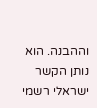וההבנה. הוא נותן הקשר ישראלי רשמי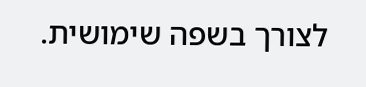לצורך בשפה שימושית.